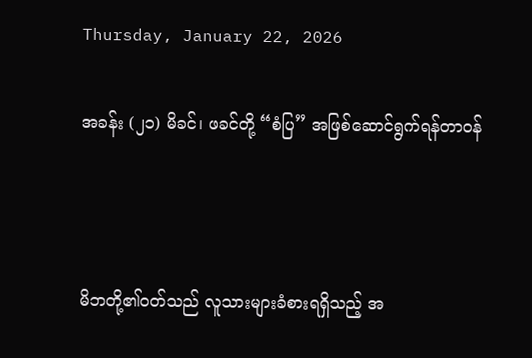Thursday, January 22, 2026

အခန်း (၂၁) မိခင်၊ ဖခင်တို့ “စံပြ” အဖြစ်ဆောင်ရွက်ရန်တာဝန်



မိဘတို့၏ဝတ်သည် လူသားများခံစားရရှိသည့် အ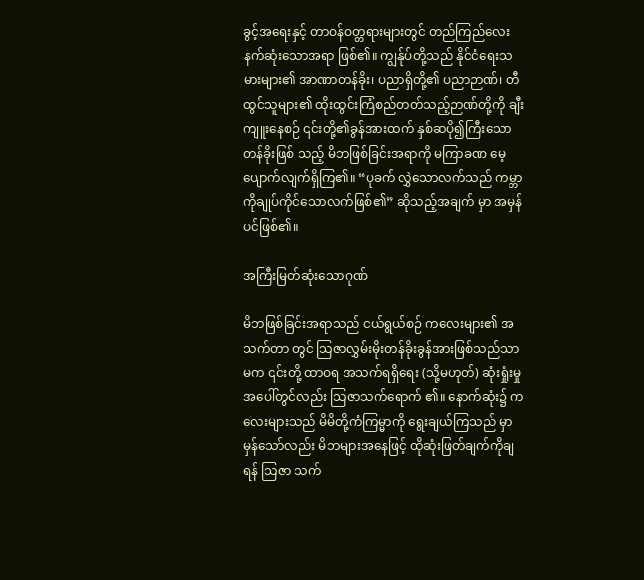ခွင့်အရေးနှင့် တာဝန်ဝတ္တရားများတွင် တည်ကြည်လေးနက်ဆုံးသောအရာ ဖြစ်၏။ ကျွန်ုပ်တို့သည် နိုင်ငံရေးသမားများ၏ အာဏာတန်ခိုး၊ ပညာရှိတို့၏ ပညာဉာဏ်၊ တီထွင်သူများ၏ ထိုးထွင်းကြံစည်တတ်သည့်ဉာဏ်တို့ကို ချီးကျူးနေစဉ် ၎င်းတို့၏ခွန်အားထက် နှစ်ဆပို၍ကြီးသောတန်ခိုးဖြစ် သည့် မိဘဖြစ်ခြင်းအရာကို မကြာခဏ မေ့ပျောက်လျက်ရှိကြ၏။ “ပုခက် လွှဲသောလက်သည် ကမ္ဘာကိုချုပ်ကိုင်သောလက်ဖြစ်၏” ဆိုသည့်အချက် မှာ အမှန်ပင်ဖြစ်၏။

အကြီးမြတ်ဆုံးသောဂုဏ်

မိဘဖြစ်ခြင်းအရာသည် ငယ်ရွယ်စဉ် ကလေးများ၏ အသက်တာ တွင် သြဇာလွှမ်းမိုးတန်ခိုးခွန်အားဖြစ်သည်သာမက ၎င်းတို့ ထာဝရ အသက်ရရှိရေး (သို့မဟုတ်) ဆုံးရှုံးမှုအပေါ်တွင်လည်း သြဇာသက်ရောက် ၏။ နောက်ဆုံး၌ ကလေးများသည် မိမိတို့ကံကြမ္မာကို ရွေးချယ်ကြသည် မှာမှန်သော်လည်း မိဘများအနေဖြင့် ထိုဆုံးဖြတ်ချက်ကိုချရန် သြဇာ သက်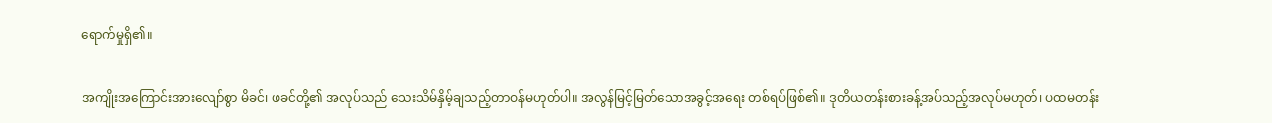ရောက်မှုရှိ၏။

အကျိုးအကြောင်းအားလျော်စွာ မိခင်၊ ဖခင်တို့၏ အလုပ်သည် သေးသိမ်နှိမ့်ချသည့်တာဝန်မဟုတ်ပါ။ အလွန်မြင့်မြတ်သောအခွင့်အရေး တစ်ရပ်ဖြစ်၏။ ဒုတိယတန်းစားခန့်အပ်သည့်အလုပ်မဟုတ်၊ ပထမတန်း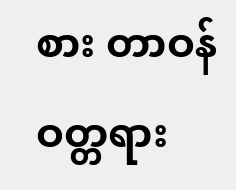စား တာဝန်ဝတ္တရား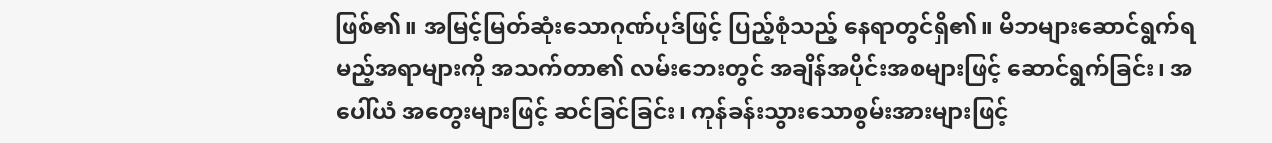ဖြစ်၏။ အမြင့်မြတ်ဆုံးသောဂုဏ်ပုဒ်ဖြင့် ပြည့်စုံသည့် နေရာတွင်ရှိ၏။ မိဘများဆောင်ရွက်ရမည့်အရာများကို အသက်တာ၏ လမ်းဘေးတွင် အချိန်အပိုင်းအစများဖြင့် ဆောင်ရွက်ခြင်း၊ အပေါ်ယံ အတွေးများဖြင့် ဆင်ခြင်ခြင်း၊ ကုန်ခန်းသွားသောစွမ်းအားများဖြင့်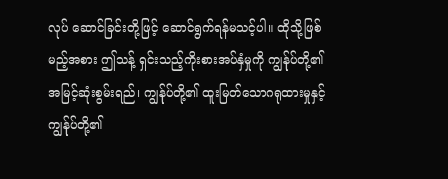လုပ် ဆောင်ခြင်းတို့ဖြင့် ဆောင်ရွက်ရန်မသင့်ပါ။ ထိုသို့ဖြစ်မည့်အစား ဤသန့် ရှင်းသည့်ကိုးစားအပ်နှံမှုကို ကျွန်ုပ်တို့၏ အမြင့်ဆုံးစွမ်းရည်၊ ကျွန်ုပ်တို့၏ ထူးမြတ်သောဂရုထားမှုနှင့် ကျွန်ုပ်တို့၏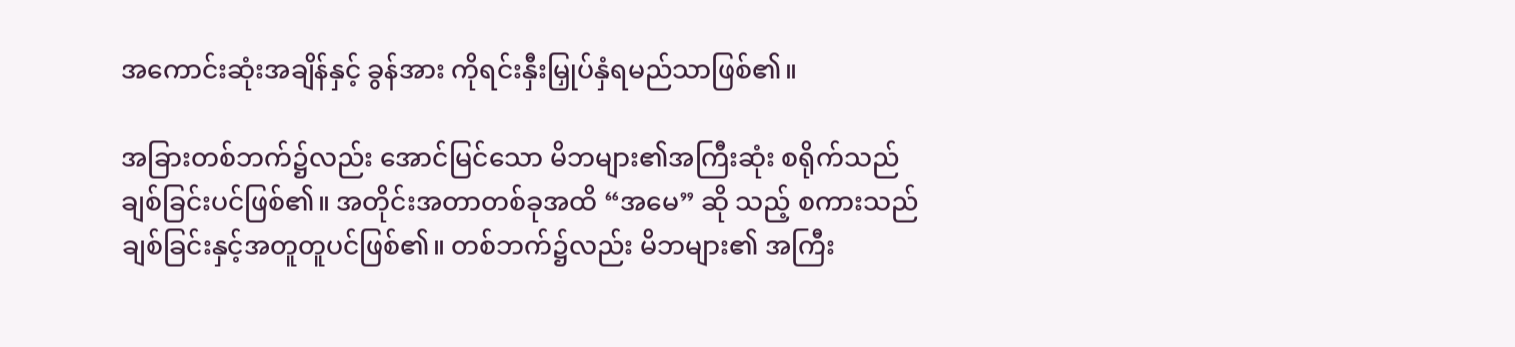အကောင်းဆုံးအချိန်နှင့် ခွန်အား ကိုရင်းနှီးမြှုပ်နှံရမည်သာဖြစ်၏။

အခြားတစ်ဘက်၌လည်း အောင်မြင်သော မိဘများ၏အကြီးဆုံး စရိုက်သည် ချစ်ခြင်းပင်ဖြစ်၏။ အတိုင်းအတာတစ်ခုအထိ “အမေ” ဆို သည့် စကားသည် ချစ်ခြင်းနှင့်အတူတူပင်ဖြစ်၏။ တစ်ဘက်၌လည်း မိဘများ၏ အကြီး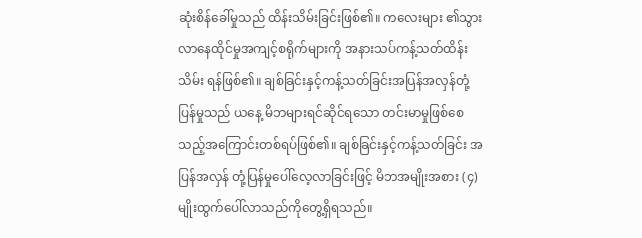ဆုံးစိန်ခေါ်မှုသည် ထိန်းသိမ်းခြင်းဖြစ်၏။ ကလေးများ ၏သွားလာနေထိုင်မှုအကျင့်စရိုက်များကို အနားသပ်ကန့်သတ်ထိန်းသိမ်း ရန်ဖြစ်၏။ ချစ်ခြင်းနှင့်ကန့်သတ်ခြင်းအပြန်အလှန်တုံ့ပြန်မှုသည် ယနေ့ မိဘများရင်ဆိုင်ရသော တင်းမာမှုဖြစ်စေသည့်အကြောင်းတစ်ရပ်ဖြစ်၏။ ချစ်ခြင်းနှင့်ကန့်သတ်ခြင်း အပြန်အလှန် တုံ့ပြန်မှုပေါ်လေ့လာခြင်းဖြင့် မိဘအမျိုးအစား (၄) မျိုးထွက်ပေါ်လာသည်ကိုတွေ့ရှိရသည်။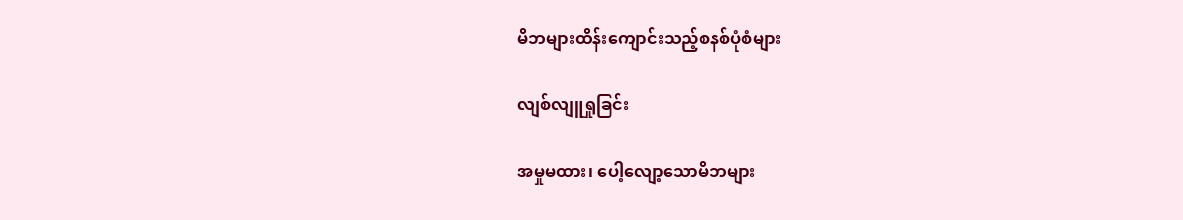မိဘများထိန်းကျောင်းသည့်စနစ်ပုံစံများ

လျစ်လျူရှုခြင်း

အမှုမထား၊ ပေါ့လျော့သောမိဘများ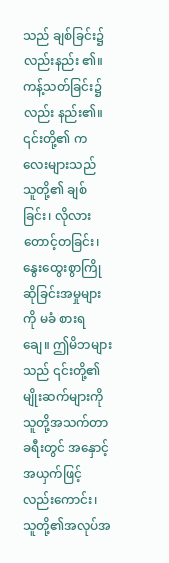သည် ချစ်ခြင်း၌လည်းနည်း ၏။ ကန့်သတ်ခြင်း၌လည်း နည်း၏။ ၎င်းတို့၏ ကလေးများသည် သူတို့၏ ချစ်ခြင်း၊ လိုလားတောင့်တခြင်း၊ နွေးထွေးစွာကြိုဆိုခြင်းအမှုများကို မခံ စားရချေ။ ဤမိဘများသည် ၎င်းတို့၏မျိုးဆက်များကို သူတို့အသက်တာ ခရီးတွင် အနှောင့်အယှက်ဖြင့်လည်းကောင်း၊ သူတို့၏အလုပ်အ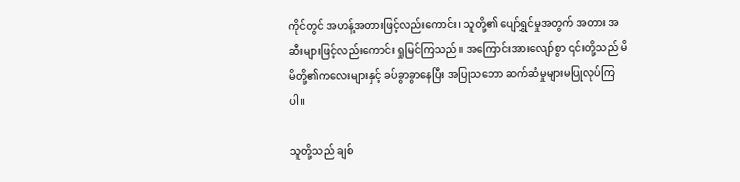ကိုင်တွင် အဟန့်အတားဖြင့်လည်းကောင်း၊ သူတို့၏ ပျော်ရွှင်မှုအတွက် အတား အဆီးများဖြင့်လည်းကောင်း ရှုမြင်ကြသည်။ အကြောင်းအားလျော်စွာ ၎င်းတို့သည် မိမိတို့၏ကလေးများနှင့် ခပ်ခွာခွာနေပြီး အပြုသဘော ဆက်ဆံမှုများမပြုလုပ်ကြပါ။

သူတို့သည် ချစ်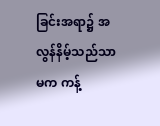ခြင်းအရာ၌ အလွန်နိမ့်သည်သာမက ကန့်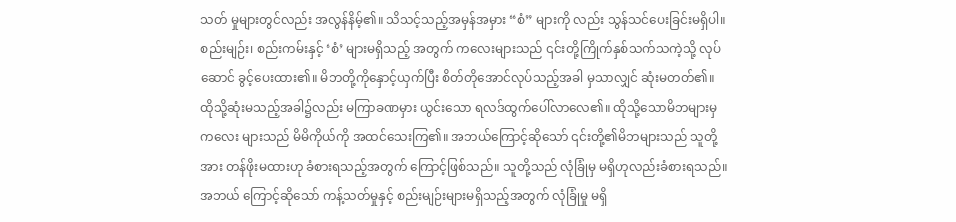သတ် မှုများတွင်လည်း အလွန်နိမ့်၏။ သိသင့်သည့်အမှန်အမှား “စံ” များကို လည်း သွန်သင်ပေးခြင်းမရှိပါ။ စည်းမျဉ်း၊ စည်းကမ်းနှင့် ‘စံ’ များမရှိသည့် အတွက် ကလေးများသည် ၎င်းတို့ကြိုက်နှစ်သက်သကဲ့သို့ လုပ်ဆောင် ခွင့်ပေးထား၏။ မိဘတို့ကိုနှောင့်ယှက်ပြီး စိတ်တိုအောင်လုပ်သည့်အခါ မှသာလျှင် ဆုံးမတတ်၏။ ထိုသို့ဆုံးမသည့်အခါ၌လည်း မကြာခဏမှား ယွင်းသော ရလဒ်ထွက်ပေါ်လာလေ၏။ ထိုသို့သောမိဘများမှ ကလေး များသည် မိမိကိုယ်ကို အထင်သေးကြ၏။ အဘယ်ကြောင့်ဆိုသော် ၎င်းတို့၏မိဘများသည် သူတို့အား တန်ဖိုးမထားဟု ခံစားရသည့်အတွက် ကြောင့်ဖြစ်သည်။ သူတို့သည် လုံခြုံမှ မရှိဟုလည်းခံစားရသည်။ အဘယ် ကြောင့်ဆိုသော် ကန့်သတ်မှုနှင့် စည်းမျဉ်းများမရှိသည့်အတွက် လုံခြုံမှု မရှိ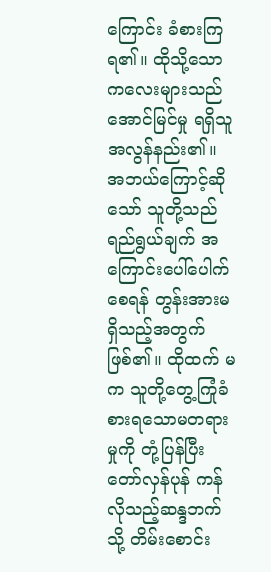ကြောင်း ခံစားကြရ၏။ ထိုသို့သောကလေးများသည် အောင်မြင်မှု ရရှိသူအလွန်နည်း၏။ အဘယ်ကြောင့်ဆိုသော် သူတို့သည် ရည်ရွယ်ချက် အကြောင်းပေါ်ပေါက်စေရန် တွန်းအားမရှိသည့်အတွက်ဖြစ်၏။ ထိုထက် မက သူတို့တွေ့ကြုံခံစားရသောမတရားမှုကို တုံ့ပြန်ပြီး တော်လှန်ပုန် ကန်လိုသည့်ဆန္ဒဘက်သို့ တိမ်းစောင်း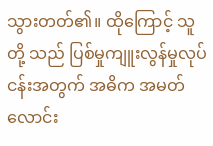သွားတတ်၏။ ထိုကြောင့် သူတို့ သည် ပြစ်မှုကျူးလွန်မှုလုပ်ငန်းအတွက် အဓိက အမတ်လောင်း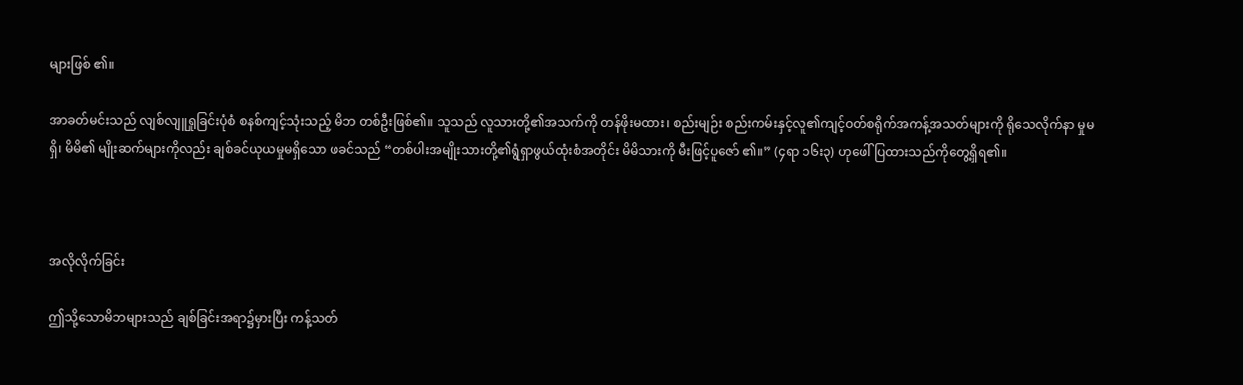များဖြစ် ၏။

အာခတ်မင်းသည် လျစ်လျူရှုခြင်းပုံစံ စနစ်ကျင့်သုံးသည့် မိဘ တစ်ဦးဖြစ်၏။ သူသည် လူသားတို့၏အသက်ကို တန်ဖိုးမထား၊ စည်းမျဉ်း စည်းကမ်းနှင့်လူ၏ကျင့်ဝတ်စရိုက်အကန့်အသတ်များကို ရိုသေလိုက်နာ မှုမရှိ၊ မိမိ၏ မျိုးဆက်များကိုလည်း ချစ်ခင်ယုယမှုမရှိသော ဖခင်သည် “တစ်ပါးအမျိုးသားတို့၏ရွံရှာဖွယ်ထုံးစံအတိုင်း မိမိသားကို မီးဖြင့်ပူဇော် ၏။” (၄ရာ ၁၆း၃) ဟုဖေါ်ပြထားသည်ကိုတွေ့ရှိရ၏။



အလိုလိုက်ခြင်း

ဤသို့သောမိဘများသည် ချစ်ခြင်းအရာ၌မှားပြီး ကန့်သတ်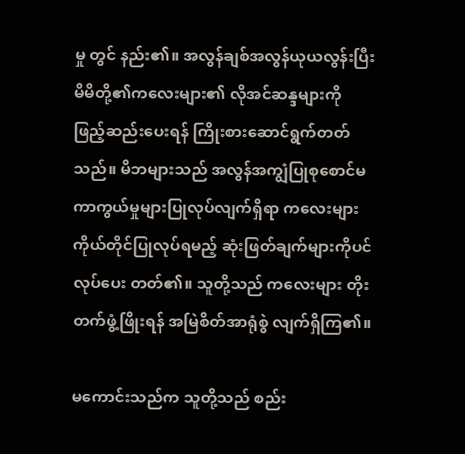မှု တွင် နည်း၏။ အလွန်ချစ်အလွန်ယုယလွန်းပြီး မိမိတို့၏ကလေးများ၏ လိုအင်ဆန္ဒများကို ဖြည့်ဆည်းပေးရန် ကြိုးစားဆောင်ရွက်တတ်သည်။ မိဘများသည် အလွန်အကျွံပြုစုစောင်မကာကွယ်မှုများပြုလုပ်လျက်ရှိရာ ကလေးများ ကိုယ်တိုင်ပြုလုပ်ရမည့် ဆုံးဖြတ်ချက်များကိုပင် လုပ်ပေး တတ်၏။ သူတို့သည် ကလေးများ တိုးတက်ဖွံ့ဖြိုးရန် အမြဲစိတ်အာရုံစွဲ လျက်ရှိကြ၏။

မကောင်းသည်က သူတို့သည် စည်း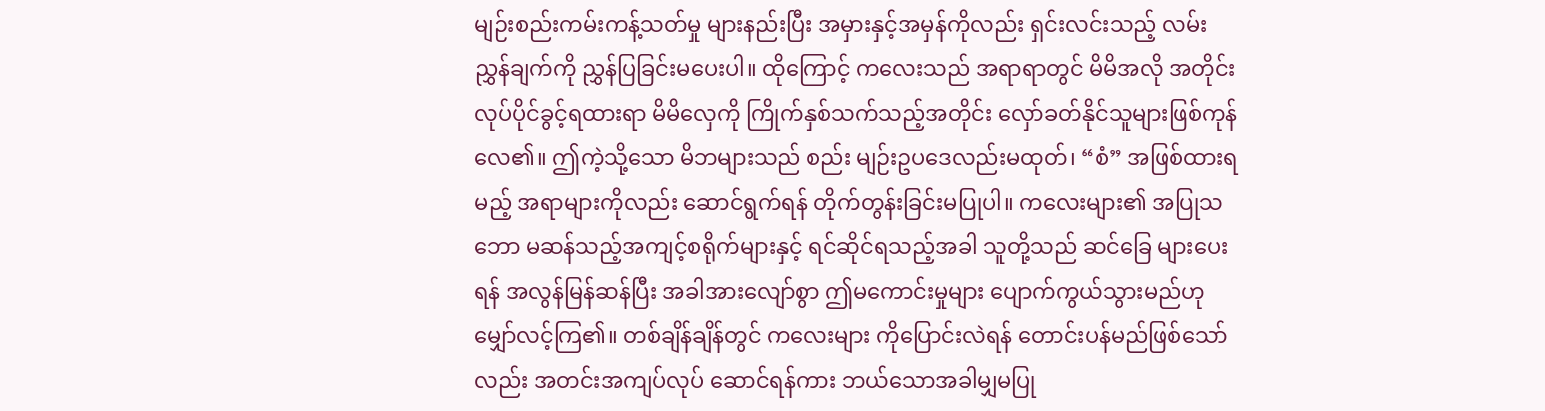မျဉ်းစည်းကမ်းကန့်သတ်မှု များနည်းပြီး အမှားနှင့်အမှန်ကိုလည်း ရှင်းလင်းသည့် လမ်းညွှန်ချက်ကို ညွှန်ပြခြင်းမပေးပါ။ ထိုကြောင့် ကလေးသည် အရာရာတွင် မိမိအလို အတိုင်း လုပ်ပိုင်ခွင့်ရထားရာ မိမိလှေကို ကြိုက်နှစ်သက်သည့်အတိုင်း လှော်ခတ်နိုင်သူများဖြစ်ကုန်လေ၏။ ဤကဲ့သို့သော မိဘများသည် စည်း မျဉ်းဥပဒေလည်းမထုတ်၊ “စံ” အဖြစ်ထားရမည့် အရာများကိုလည်း ဆောင်ရွက်ရန် တိုက်တွန်းခြင်းမပြုပါ။ ကလေးများ၏ အပြုသဘော မဆန်သည့်အကျင့်စရိုက်များနှင့် ရင်ဆိုင်ရသည့်အခါ သူတို့သည် ဆင်ခြေ များပေးရန် အလွန်မြန်ဆန်ပြီး အခါအားလျော်စွာ ဤမကောင်းမှုများ ပျောက်ကွယ်သွားမည်ဟု မျှော်လင့်ကြ၏။ တစ်ချိန်ချိန်တွင် ကလေးများ ကိုပြောင်းလဲရန် တောင်းပန်မည်ဖြစ်သော်လည်း အတင်းအကျပ်လုပ် ဆောင်ရန်ကား ဘယ်သောအခါမျှမပြု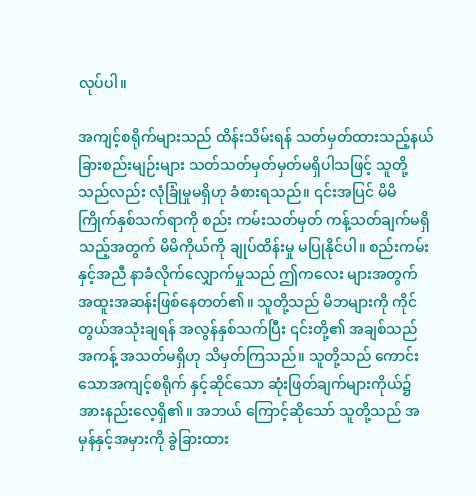လုပ်ပါ။

အကျင့်စရိုက်များသည် ထိန်းသိမ်းရန် သတ်မှတ်ထားသည့်နယ် ခြားစည်းမျဉ်းများ သတ်သတ်မှတ်မှတ်မရှိပါသဖြင့် သူတို့သည်လည်း လုံခြုံမှုမရှိဟု ခံစားရသည်။ ၎င်းအပြင် မိမိကြိုက်နှစ်သက်ရာကို စည်း ကမ်းသတ်မှတ် ကန့်သတ်ချက်မရှိသည့်အတွက် မိမိကိုယ်ကို ချုပ်ထိန်းမှု မပြုနိုင်ပါ။ စည်းကမ်းနှင့်အညီ နာခံလိုက်လျှောက်မှုသည် ဤကလေး များအတွက် အထူးအဆန်းဖြစ်နေတတ်၏။ သူတို့သည် မိဘများကို ကိုင် တွယ်အသုံးချရန် အလွန်နှစ်သက်ပြီး ၎င်းတို့၏ အချစ်သည် အကန့် အသတ်မရှိဟု သိမှတ်ကြသည်။ သူတို့သည် ကောင်းသောအကျင့်စရိုက် နှင့်ဆိုင်သော ဆုံးဖြတ်ချက်များကိုယ်၌ အားနည်းလေ့ရှိ၏။ အဘယ် ကြောင့်ဆိုသော် သူတို့သည် အမှန်နှင့်အမှားကို ခွဲခြားထား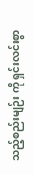သည့်စည်းမျဉ်း ကို ရှင်းလင်းစွာ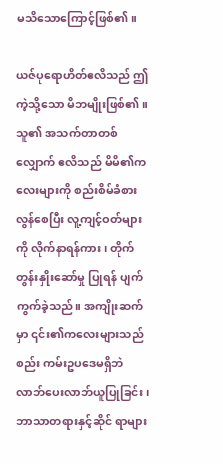မသိသောကြောင့်ဖြစ်၏။

ယဇ်ပုရောဟိတ်ဧလိသည် ဤကဲ့သို့သော မိဘမျိုးဖြစ်၏။ သူ၏ အသက်တာတစ်လျှောက် ဧလိသည် မိမိ၏ကလေးများကို စည်းစိမ်ခံစား လွန်စေပြီး လူ့ကျင့်ဝတ်များကို လိုက်နာရန်ကား၊ တိုက်တွန်းနှိုးဆော်မှု ပြုရန် ပျက်ကွက်ခဲ့သည်။ အကျိုးဆက်မှာ ၎င်း၏ကလေးများသည် စည်း ကမ်းဥပဒေမရှိဘဲ လာဘ်ပေးလာဘ်ယူပြုခြင်း၊ ဘာသာတရားနှင့်ဆိုင် ရာများ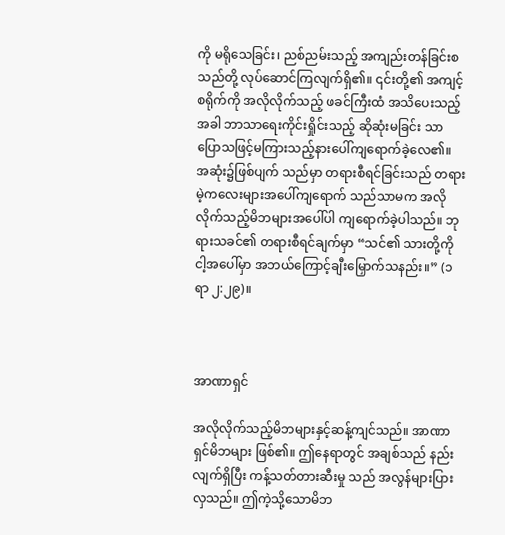ကို မရိုသေခြင်း၊ ညစ်ညမ်းသည့် အကျည်းတန်ခြင်းစသည်တို့ လုပ်ဆောင်ကြလျက်ရှိ၏။ ၎င်းတို့၏ အကျင့်စရိုက်ကို အလိုလိုက်သည့် ဖခင်ကြီးထံ အသိပေးသည့်အခါ ဘာသာရေးကိုင်းရှိုင်းသည့် ဆိုဆုံးမခြင်း သာပြောသဖြင့်မကြားသည့်နားပေါ်ကျရောက်ခဲ့လေ၏။ အဆုံး၌ဖြစ်ပျက် သည်မှာ တရားစီရင်ခြင်းသည် တရားမဲ့ကလေးများအပေါ်ကျရောက် သည်သာမက အလိုလိုက်သည့်မိဘများအပေါ်ပါ ကျရောက်ခဲ့ပါသည်။ ဘုရားသခင်၏ တရားစီရင်ချက်မှာ “သင်၏ သားတို့ကို ငါ့အပေါ်မှာ အဘယ်ကြောင့်ချီးမြှောက်သနည်း။” (၁ရာ ၂:၂၉)။



အာဏာရှင်

အလိုလိုက်သည့်မိဘများနှင့်ဆန့်ကျင်သည်။ အာဏာရှင်မိဘများ ဖြစ်၏။ ဤနေရာတွင် အချစ်သည် နည်းလျက်ရှိပြီး ကန့်သတ်တားဆီးမှု သည် အလွန်များပြားလှသည်။ ဤကဲ့သို့သောမိဘ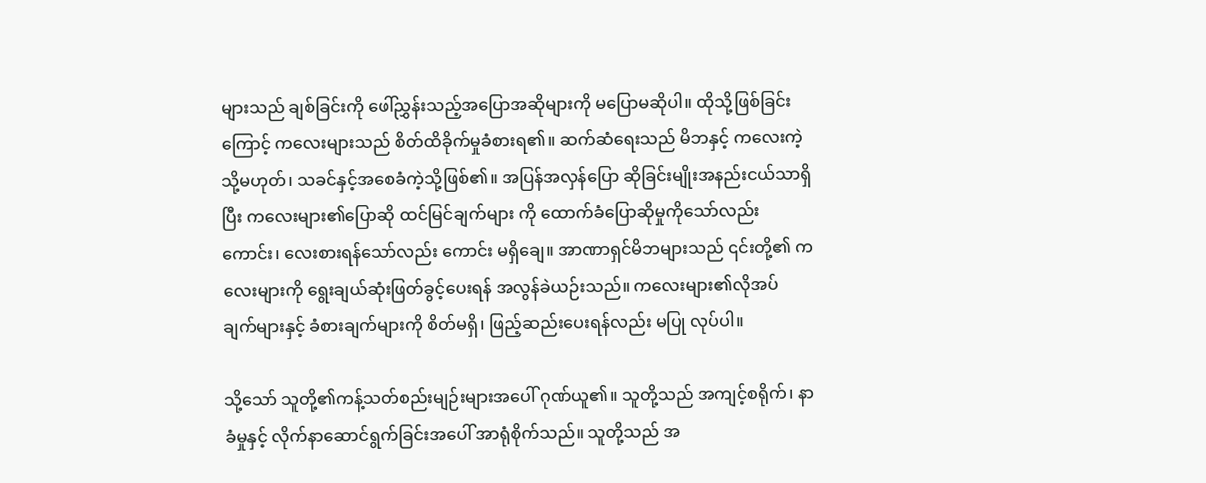များသည် ချစ်ခြင်းကို ဖေါ်ညွှန်းသည့်အပြောအဆိုများကို မပြောမဆိုပါ။ ထိုသို့ဖြစ်ခြင်းကြောင့် ကလေးများသည် စိတ်ထိခိုက်မှုခံစားရ၏။ ဆက်ဆံရေးသည် မိဘနှင့် ကလေးကဲ့သို့မဟုတ်၊ သခင်နှင့်အစေခံကဲ့သို့ဖြစ်၏။ အပြန်အလှန်ပြော ဆိုခြင်းမျိုးအနည်းငယ်သာရှိပြီး ကလေးများ၏ပြောဆို ထင်မြင်ချက်များ ကို ထောက်ခံပြောဆိုမှုကိုသော်လည်းကောင်း၊ လေးစားရန်သော်လည်း ကောင်း မရှိချေ။ အာဏာရှင်မိဘများသည် ၎င်းတို့၏ ကလေးများကို ရွေးချယ်ဆုံးဖြတ်ခွင့်ပေးရန် အလွန်ခဲယဉ်းသည်။ ကလေးများ၏လိုအပ် ချက်များနှင့် ခံစားချက်များကို စိတ်မရှိ၊ ဖြည့်ဆည်းပေးရန်လည်း မပြု လုပ်ပါ။

သို့သော် သူတို့၏ကန့်သတ်စည်းမျဉ်းများအပေါ် ဂုဏ်ယူ၏။ သူတို့သည် အကျင့်စရိုက်၊ နာခံမှုနှင့် လိုက်နာဆောင်ရွက်ခြင်းအပေါ် အာရုံစိုက်သည်။ သူတို့သည် အ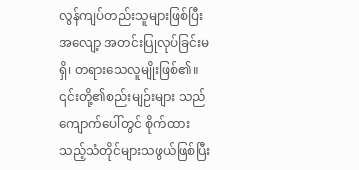လွန်ကျပ်တည်းသူများဖြစ်ပြီး အလျော့ အတင်းပြုလုပ်ခြင်းမရှိ၊ တရားသေလူမျိုးဖြစ်၏။ ၎င်းတို့၏စည်းမျဉ်းများ သည် ကျောက်ပေါ်တွင် စိုက်ထားသည့်သံတိုင်များသဖွယ်ဖြစ်ပြီး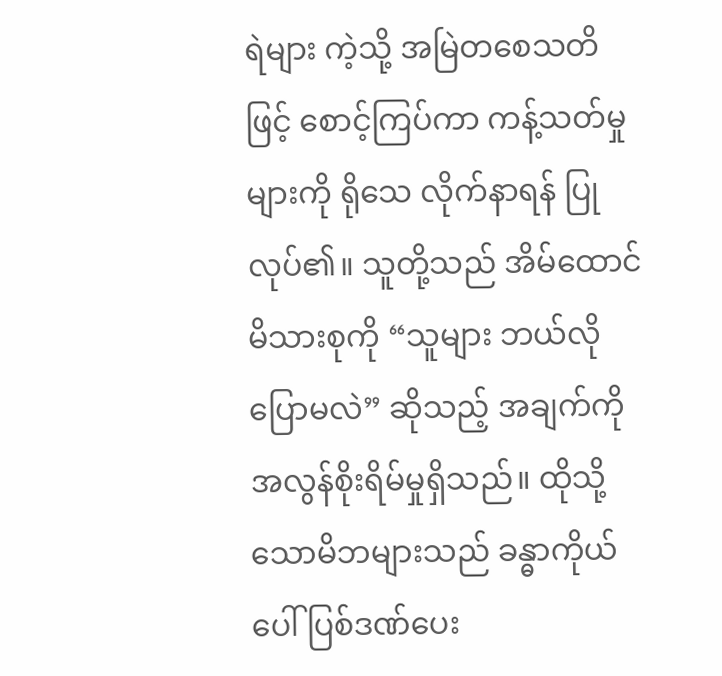ရဲများ ကဲ့သို့ အမြဲတစေသတိဖြင့် စောင့်ကြပ်ကာ ကန့်သတ်မှုများကို ရိုသေ လိုက်နာရန် ပြုလုပ်၏။ သူတို့သည် အိမ်ထောင်မိသားစုကို “သူများ ဘယ်လိုပြောမလဲ” ဆိုသည့် အချက်ကို အလွန်စိုးရိမ်မှုရှိသည်။ ထိုသို့ သောမိဘများသည် ခန္ဓာကိုယ်ပေါ် ပြစ်ဒဏ်ပေး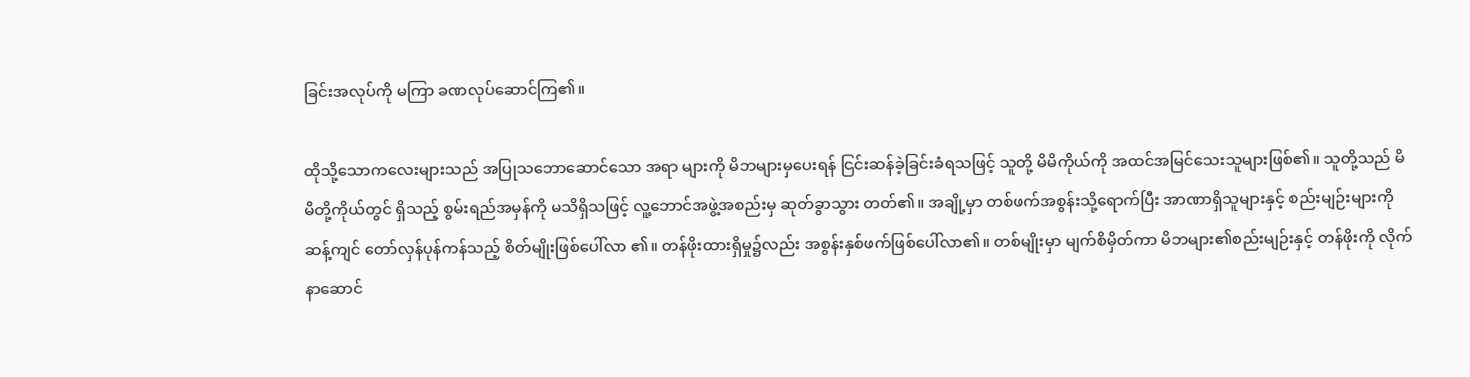ခြင်းအလုပ်ကို မကြာ ခဏလုပ်ဆောင်ကြ၏။

ထိုသို့သောကလေးများသည် အပြုသဘောဆောင်သော အရာ များကို မိဘများမှပေးရန် ငြင်းဆန်ခဲ့ခြင်းခံရသဖြင့် သူတို့ မိမိကိုယ်ကို အထင်အမြင်သေးသူများဖြစ်၏။ သူတို့သည် မိမိတို့ကိုယ်တွင် ရှိသည့် စွမ်းရည်အမှန်ကို မသိရှိသဖြင့် လူ့ဘောင်အဖွဲ့အစည်းမှ ဆုတ်ခွာသွား တတ်၏။ အချို့မှာ တစ်ဖက်အစွန်းသို့ရောက်ပြီး အာဏာရှိသူများနှင့် စည်းမျဉ်းများကိုဆန့်ကျင် တော်လှန်ပုန်ကန်သည့် စိတ်မျိုးဖြစ်ပေါ်လာ ၏။ တန်ဖိုးထားရှိမှု၌လည်း အစွန်းနှစ်ဖက်ဖြစ်ပေါ်လာ၏။ တစ်မျိုးမှာ မျက်စိမှိတ်ကာ မိဘများ၏စည်းမျဉ်းနှင့် တန်ဖိုးကို လိုက်နာဆောင်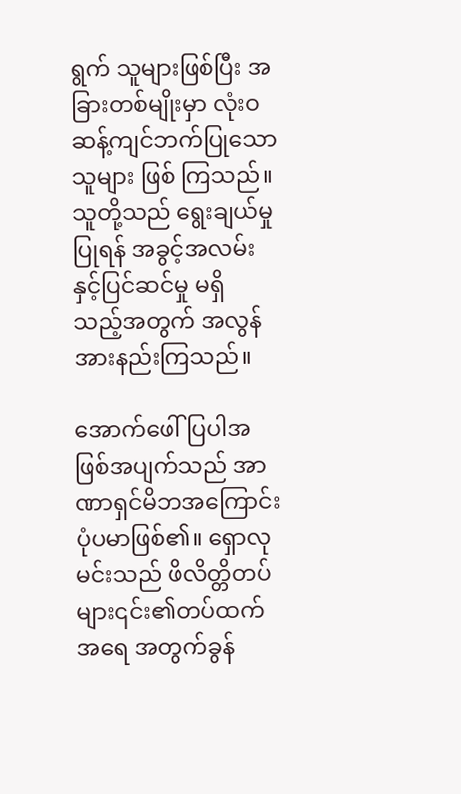ရွက် သူများဖြစ်ပြီး အခြားတစ်မျိုးမှာ လုံးဝဆန့်ကျင်ဘက်ပြုသောသူများ ဖြစ် ကြသည်။ သူတို့သည် ရွေးချယ်မှုပြုရန် အခွင့်အလမ်းနှင့်ပြင်ဆင်မှု မရှိ သည့်အတွက် အလွန်အားနည်းကြသည်။

အောက်ဖေါ်ပြပါအဖြစ်အပျက်သည် အာဏာရှင်မိဘအကြောင်း ပုံပမာဖြစ်၏။ ရှောလုမင်းသည် ဖိလိတ္တိတပ်များ၎င်း၏တပ်ထက် အရေ အတွက်ခွန်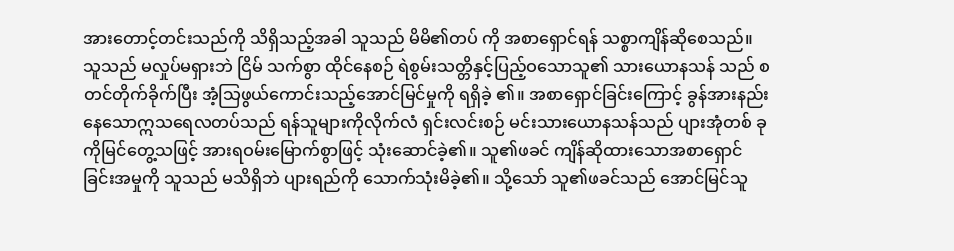အားတောင့်တင်းသည်ကို သိရှိသည့်အခါ သူသည် မိမိ၏တပ် ကို အစာရှောင်ရန် သစ္စာကျိန်ဆိုစေသည်။ သူသည် မလှုပ်မရှားဘဲ ငြိမ် သက်စွာ ထိုင်နေစဉ် ရဲစွမ်းသတ္တိနှင့်ပြည့်ဝသောသူ၏ သားယောနသန် သည် စတင်တိုက်ခိုက်ပြီး အံ့သြဖွယ်ကောင်းသည့်အောင်မြင်မှုကို ရရှိခဲ့ ၏။ အစာရှောင်ခြင်းကြောင့် ခွန်အားနည်းနေသောဣသရေလတပ်သည် ရန်သူများကိုလိုက်လံ ရှင်းလင်းစဉ် မင်းသားယောနသန်သည် ပျားအုံတစ် ခုကိုမြင်တွေ့သဖြင့် အားရဝမ်းမြောက်စွာဖြင့် သုံးဆောင်ခဲ့၏။ သူ၏ဖခင် ကျိန်ဆိုထားသောအစာရှောင်ခြင်းအမှုကို သူသည် မသိရှိဘဲ ပျားရည်ကို သောက်သုံးမိခဲ့၏။ သို့သော် သူ၏ဖခင်သည် အောင်မြင်သူ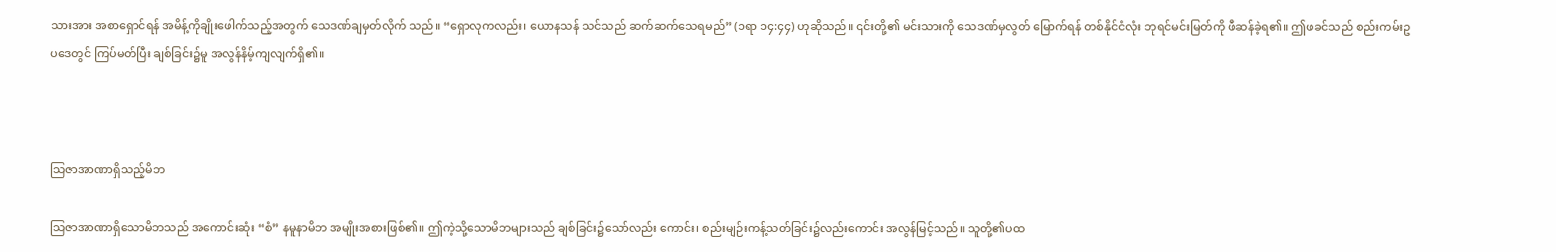သားအား အစာရှောင်ရန် အမိန့်ကိုချိုးဖေါက်သည့်အတွက် သေဒဏ်ချမှတ်လိုက် သည်။ “ရှောလုကလည်း၊ ယောနသန် သင်သည် ဆက်ဆက်သေရမည်” (၁ရာ ၁၄:၄၄) ဟုဆိုသည်။ ၎င်းတို့၏ မင်းသားကို သေဒဏ်မှလွတ် မြောက်ရန် တစ်နိုင်ငံလုံး ဘုရင်မင်းမြတ်ကို ဖီဆန်ခဲ့ရ၏။ ဤဖခင်သည် စည်းကမ်းဥပဒေတွင် ကြပ်မတ်ပြီး ချစ်ခြင်း၌မူ အလွန်နိမ့်ကျလျက်ရှိ၏။



သြဇာအာဏာရှိသည့်မိဘ

သြဇာအာဏာရှိသောမိဘသည် အကောင်းဆုံး “စံ” နမူနာမိဘ အမျိုးအစားဖြစ်၏။ ဤကဲ့သို့သောမိဘများသည် ချစ်ခြင်း၌သော်လည်း ကောင်း၊ စည်းမျဉ်းကန့်သတ်ခြင်း၌လည်းကောင်း အလွန်မြင့်သည်။ သူတို့၏ပထ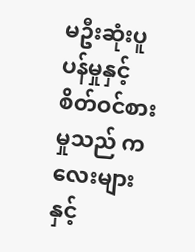မဦးဆုံးပူပန်မှုနှင့် စိတ်ဝင်စားမှုသည် ကလေးများနှင့်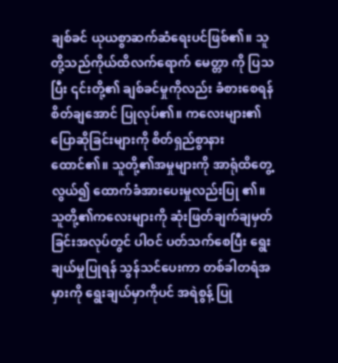ချစ်ခင် ယုယစွာဆက်ဆံရေးပင်ဖြစ်၏။ သူတို့သည်ကိုယ်ထိလက်ရောက် မေတ္တာ ကို ပြသပြီး ၎င်းတို့၏ ချစ်ခင်မှုကိုလည်း ခံစားစေရန် စိတ်ချအောင် ပြုလုပ်၏။ ကလေးများ၏ပြောဆိုခြင်းများကို စိတ်ရှည်စွာနားထောင်၏။ သူတို့၏အမှုများကို အာရုံထိတွေ့လွယ်၍ ထောက်ခံအားပေးမှုလည်းပြု ၏။ သူတို့၏ကလေးများကို ဆုံးဖြတ်ချက်ချမှတ်ခြင်းအလုပ်တွင် ပါဝင် ပတ်သက်စေပြီး ရွေးချယ်မှုပြုရန် သွန်သင်ပေးကာ တစ်ခါတရံအမှားကို ရွေးချယ်မှာကိုပင် အရဲစွန့် ပြု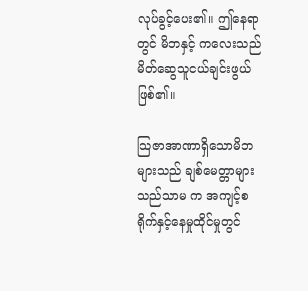လုပ်ခွင့်ပေး၏။ ဤနေရာတွင် မိဘနှင့် ကလေးသည် မိတ်ဆွေသူငယ်ချင်းဖွယ်ဖြစ်၏။

သြဇာအာဏာရှိသောမိဘများသည် ချစ်မေတ္တာများသည်သာမ က အကျင့်စရိုက်နှင့်နေမှုထိုင်မှုတွင်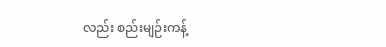လည်း စည်းမျဉ်းကန့်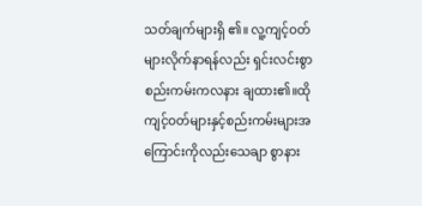သတ်ချက်များရှိ ၏။ လူ့ကျင့်ဝတ်များလိုက်နာရန်လည်း ရှင်းလင်းစွာစည်းကမ်းကလနား ချထား၏။ထိုကျင့်ဝတ်များနှင့်စည်းကမ်းများအကြောင်းကိုလည်းသေချာ စွာနား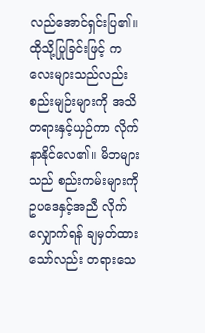လည်အောင်ရှင်းပြ၏။ ထိုသို့ပြုခြင်းဖြင့် ကလေးများသည်လည်း စည်းမျဉ်းများကို အသိတရားနှင့်ယှဉ်ကာ လိုက်နာနိုင်လေ၏။ မိဘများ သည် စည်းကမ်းများကို ဥပဒေနှင့်အညီ လိုက်လျှောက်ရန် ချမှတ်ထား သော်လည်း တရားသေ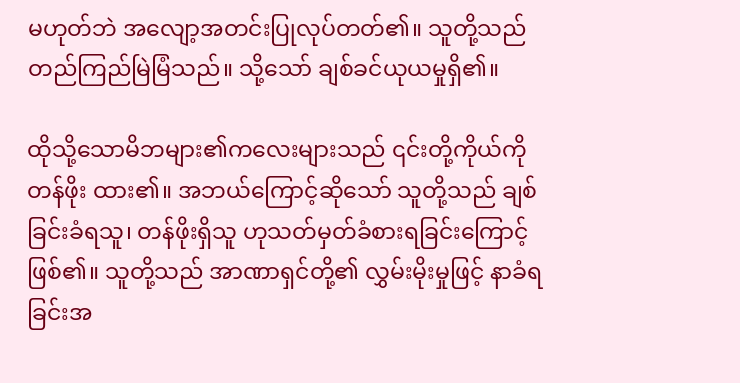မဟုတ်ဘဲ အလျော့အတင်းပြုလုပ်တတ်၏။ သူတို့သည် တည်ကြည်မြဲမြံသည်။ သို့သော် ချစ်ခင်ယုယမှုရှိ၏။

ထိုသို့သောမိဘများ၏ကလေးများသည် ၎င်းတို့ကိုယ်ကို တန်ဖိုး ထား၏။ အဘယ်ကြောင့်ဆိုသော် သူတို့သည် ချစ်ခြင်းခံရသူ၊ တန်ဖိုးရှိသူ ဟုသတ်မှတ်ခံစားရခြင်းကြောင့်ဖြစ်၏။ သူတို့သည် အာဏာရှင်တို့၏ လွှမ်းမိုးမှုဖြင့် နာခံရခြင်းအ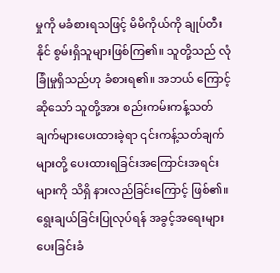မှုကို မခံစားရသဖြင့် မိမိကိုယ်ကို ချုပ်တီးနိုင် စွမ်းရှိသူများဖြစ်ကြ၏။ သူတို့သည် လုံခြုံမှုရှိသည်ဟု ခံစားရ၏။ အဘယ် ကြောင့်ဆိုသော် သူတို့အား စည်းကမ်းကန့်သတ်ချက်များပေးထားခဲ့ရာ ၎င်းကန့်သတ်ချက်များတို့ ပေးထားရခြင်းအကြောင်းအရင်းများကို သိရှိ နားလည်ခြင်းကြောင့် ဖြစ်၏။ ရွေးချယ်ခြင်းပြုလုပ်ရန် အခွင့်အရေးများ ပေးခြင်းခံ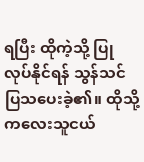ရပြီး ထိုကဲ့သို့ ပြုလုပ်နိုင်ရန် သွန်သင်ပြသပေးခဲ့၏။ ထိုသို့ ကလေးသူငယ်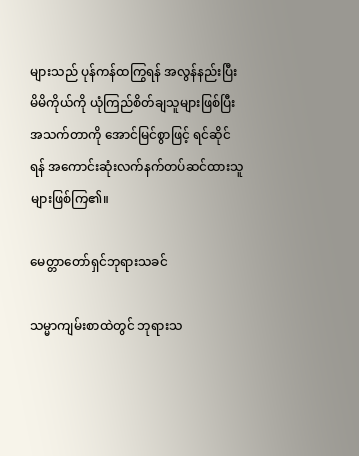များသည် ပုန်ကန်ထကြွရန် အလွန်နည်းပြီး မိမိကိုယ်ကို ယုံကြည်စိတ်ချသူများဖြစ်ပြီး အသက်တာကို အောင်မြင်စွာဖြင့် ရင်ဆိုင် ရန် အကောင်းဆုံးလက်နက်တပ်ဆင်ထားသူများဖြစ်ကြ၏။

မေတ္တာတော်ရှင်ဘုရားသခင်

သမ္မာကျမ်းစာထဲတွင် ဘုရားသ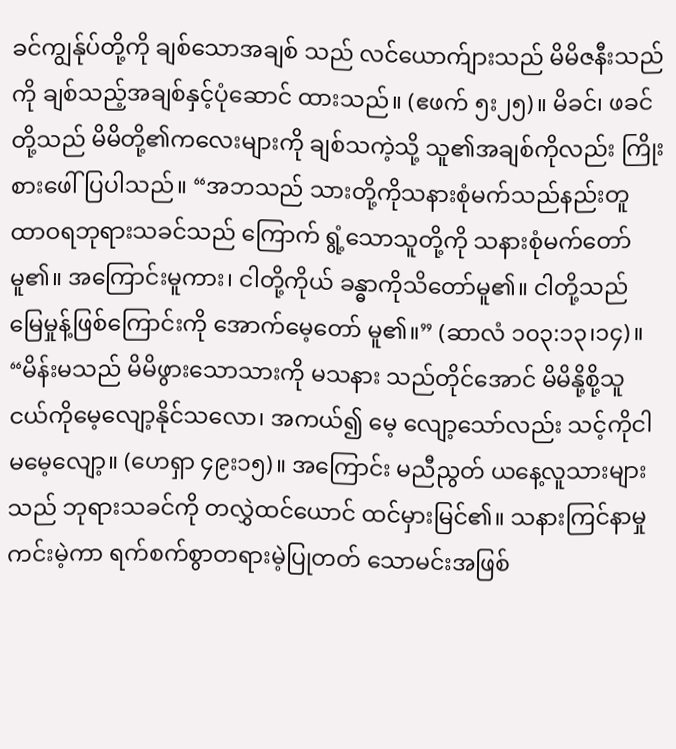ခင်ကျွန်ုပ်တို့ကို ချစ်သောအချစ် သည် လင်ယောက်ျားသည် မိမိဇနီးသည်ကို ချစ်သည့်အချစ်နှင့်ပုံဆောင် ထားသည်။ (ဧဖက် ၅း၂၅)။ မိခင်၊ ဖခင်တို့သည် မိမိတို့၏ကလေးများကို ချစ်သကဲ့သို့ သူ၏အချစ်ကိုလည်း ကြိုးစားဖေါ်ပြပါသည်။ “အဘသည် သားတို့ကိုသနားစုံမက်သည်နည်းတူ ထာဝရဘုရားသခင်သည် ကြောက် ရွံ့သောသူတို့ကို သနားစုံမက်တော်မူ၏။ အကြောင်းမူကား၊ ငါတို့ကိုယ် ခန္ဓာကိုသိတော်မူ၏။ ငါတို့သည် မြေမှုန့်ဖြစ်ကြောင်းကို အောက်မေ့တော် မူ၏။” (ဆာလံ ၁၀၃:၁၃၊၁၄)။ “မိန်းမသည် မိမိဖွားသောသားကို မသနား သည်တိုင်အောင် မိမိနို့စို့သူငယ်ကိုမေ့လျော့နိုင်သလော၊ အကယ်၍ မေ့ လျော့သော်လည်း သင့်ကိုငါမမေ့လျော့။ (ဟေရှာ ၄၉း၁၅)။ အကြောင်း မညီညွတ် ယနေ့လူသားများသည် ဘုရားသခင်ကို တလွှဲထင်ယောင် ထင်မှားမြင်၏။ သနားကြင်နာမှုကင်းမဲ့ကာ ရက်စက်စွာတရားမဲ့ပြုတတ် သောမင်းအဖြစ်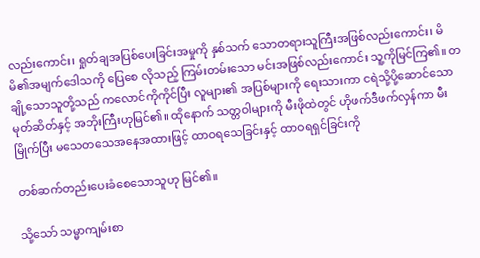လည်းကောင်း၊ ရှုတ်ချအပြစ်ပေးခြင်းအမှုကို နှစ်သက် သောတရားသူကြီးအဖြစ်လည်းကောင်း၊ မိမိ၏အမျက်ဒေါသကို ပြေစေ လိုသည့် ကြမ်းတမ်းသော မင်းအဖြစ်လည်းကောင်း သူ့ကိုမြင်ကြ၏။ တချို့သောသူတို့သည် ကလောင်ကိုကိုင်ပြီး လူများ၏ အပြစ်များကို ရေးသားကာ ငရဲသို့ပို့ဆောင်သောမုတ်ဆိတ်နှင့် အဘိုးကြီးဟုမြင်၏။ ထိုနောက် သတ္တဝါများကို မီးဖိုထဲတွင် ဟိုဖက်ဒီဖက်လှန်ကာ မီးမြိုက်ပြီး မသေတသေအနေအထားဖြင့် ထာဝရသေခြင်းနှင့် ထာဝရရှင်ခြင်းကို

တစ်ဆက်တည်းပေးခံစေသောသူဟု မြင်၏။

သို့သော် သမ္မာကျမ်းစာ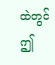ထဲတွင် ဤ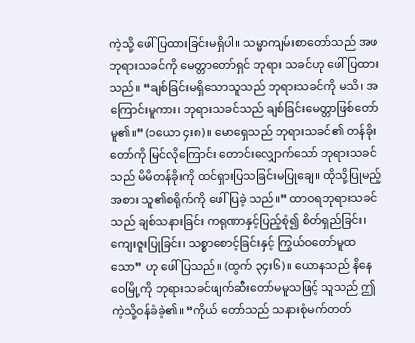ကဲ့သို့ ဖေါ်ပြထားခြင်းမရှိပါ။ သမ္မာကျမ်းစာတော်သည် အဖဘုရားသခင်ကို မေတ္တာတော်ရှင် ဘုရား သခင်ဟု ဖေါ်ပြထားသည်။ “ချစ်ခြင်းမရှိသောသူသည် ဘုရားသခင်ကို မသိ၊ အကြောင်းမူကား၊ ဘုရားသခင်သည် ချစ်ခြင်းမေတ္တာဖြစ်တော် မူ၏။” (၁ယော ၄း၈)။ မောရှေသည် ဘုရားသခင်၏ တန်ခိုးတော်ကို မြင်လိုကြောင်း တောင်းလျှောက်သော် ဘုရားသခင်သည် မိမိတန်ခိုးကို ထင်ရှားပြသခြင်းမပြုချေ။ ထိုသို့ပြုမည့်အစား သူ၏စရိုက်ကို ဖေါ်ပြခဲ့ သည်။” ထာဝရဘုရားသခင်သည် ချစ်သနားခြင်း ကရုဏာနှင့်ပြည့်စုံ၍ စိတ်ရှည်ခြင်း၊ ကျေးဇူးပြုခြင်း၊ သစ္စာစောင့်ခြင်းနှင့် ကြွယ်ဝတော်မူထ သော” ဟု ဖေါ်ပြသည်။ (ထွက် ၃၄း၆)။ ယောနသည် နိနေဝေမြို့ကို ဘုရားသခင်ဖျက်ဆီးတော်မမူသဖြင့် သူသည် ဤကဲ့သို့ဝန်ခံခဲ့၏။ “ကိုယ် တော်သည် သနားစုံမက်တတ်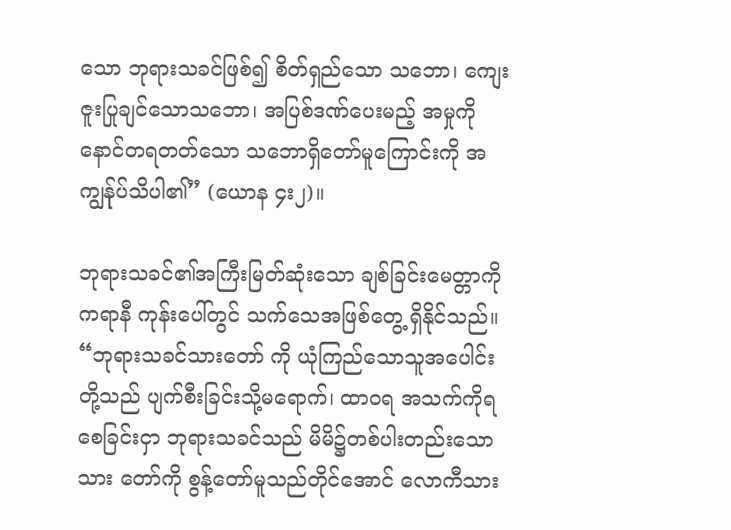သော ဘုရားသခင်ဖြစ်၍ စိတ်ရှည်သော သဘော၊ ကျေးဇူးပြုချင်သောသဘော၊ အပြစ်ဒဏ်ပေးမည့် အမှုကို နောင်တရတတ်သော သဘောရှိတော်မူကြောင်းကို အကျွန်ုပ်သိပါ၏” (ယောန ၄း၂)။

ဘုရားသခင်၏အကြီးမြတ်ဆုံးသော ချစ်ခြင်းမေတ္တာကို ကရာနီ ကုန်းပေါ်တွင် သက်သေအဖြစ်တွေ့ ရှိနိုင်သည်။ “ဘုရားသခင်သားတော် ကို ယုံကြည်သောသူအပေါင်းတို့သည် ပျက်စီးခြင်းသို့မရောက်၊ ထာဝရ အသက်ကိုရစေခြင်းငှာ ဘုရားသခင်သည် မိမိ၌တစ်ပါးတည်းသော သား တော်ကို စွန့်တော်မူသည်တိုင်အောင် လောကီသား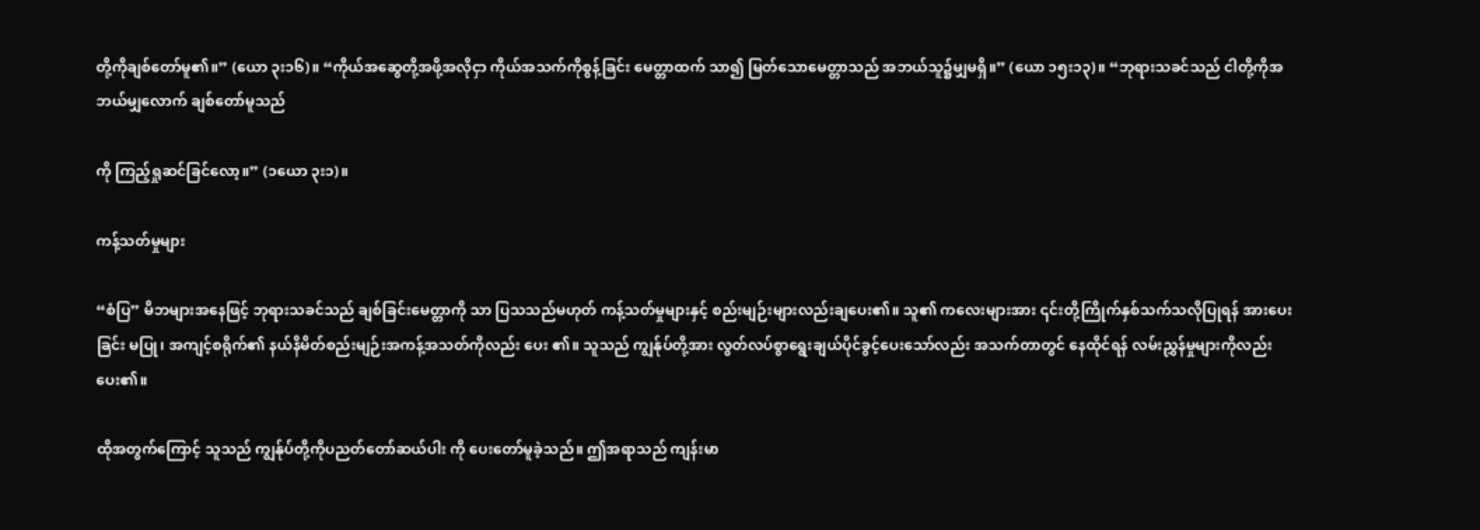တို့ကိုချစ်တော်မူ၏။” (ယော ၃း၁၆)။ “ကိုယ်အဆွေတို့အဖို့အလိုငှာ ကိုယ်အသက်ကိုစွန့်ခြင်း မေတ္တာထက် သာ၍ မြတ်သောမေတ္တာသည် အဘယ်သူ၌မျှမရှိ။” (ယော ၁၅း၁၃)။ “ဘုရားသခင်သည် ငါတို့ကိုအဘယ်မျှလောက် ချစ်တော်မူသည်

ကို ကြည့်ရှုဆင်ခြင်လော့။” (၁ယော ၃း၁)။

ကန့်သတ်မှုများ

“စံပြ” မိဘများအနေဖြင့် ဘုရားသခင်သည် ချစ်ခြင်းမေတ္တာကို သာ ပြသသည်မဟုတ် ကန့်သတ်မှုများနှင့် စည်းမျဉ်းများလည်းချပေး၏။ သူ၏ ကလေးများအား ၎င်းတို့ကြိုက်နှစ်သက်သလိုပြုရန် အားပေးခြင်း မပြု၊ အကျင့်စရိုက်၏ နယ်နိမိတ်စည်းမျဉ်းအကန့်အသတ်ကိုလည်း ပေး ၏။ သူသည် ကျွန်ုပ်တို့အား လွတ်လပ်စွာရွေးချယ်ပိုင်ခွင့်ပေးသော်လည်း အသက်တာတွင် နေထိုင်ရန် လမ်းညွှန်မှုများကိုလည်းပေး၏။

ထိုအတွက်ကြောင့် သူသည် ကျွန်ုပ်တို့ကိုပညတ်တော်ဆယ်ပါး ကို ပေးတော်မူခဲ့သည်။ ဤအရာသည် ကျန်းမာ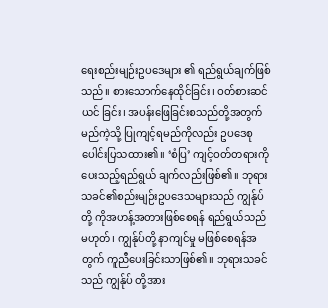ရေးစည်းမျဉ်းဥပဒေများ ၏ ရည်ရွယ်ချက်ဖြစ်သည်။ စားသောက်နေထိုင်ခြင်း၊ ဝတ်စားဆင်ယင် ခြင်း၊ အပန်းဖြေခြင်းစသည်တို့အတွက် မည်ကဲ့သို့ ပြုကျင့်ရမည်ကိုလည်း ဥပဒေစုပေါင်းပြသထား၏။ ‘စံပြ’ ကျင့်ဝတ်တရားကို ပေးသည့်ရည်ရွယ် ချက်လည်းဖြစ်၏။ ဘုရားသခင်၏စည်းမျဉ်းဥပဒေသများသည် ကျွန်ုပ်တို့ ကိုအဟန့်အတားဖြစ်စေရန် ရည်ရွယ်သည်မဟုတ်၊ ကျွန်ုပ်တို့ နာကျင်မှု မဖြစ်စေရန်အတွက် ကူညီပေးခြင်းသာဖြစ်၏။ ဘုရားသခင်သည် ကျွန်ုပ် တို့အား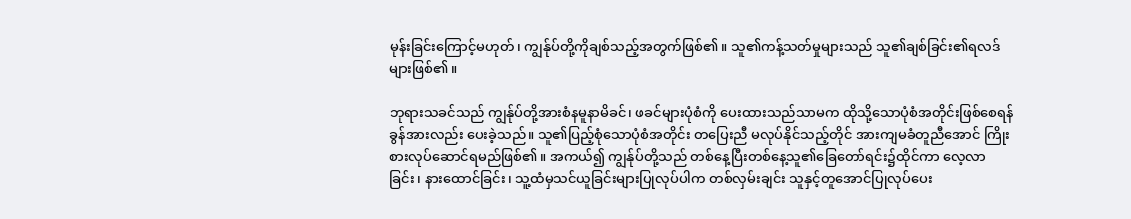မုန်းခြင်းကြောင့်မဟုတ်၊ ကျွန်ုပ်တို့ကိုချစ်သည့်အတွက်ဖြစ်၏။ သူ၏ကန့်သတ်မှုများသည် သူ၏ချစ်ခြင်း၏ရလဒ်များဖြစ်၏။

ဘုရားသခင်သည် ကျွန်ုပ်တို့အားစံနမူနာမိခင်၊ ဖခင်များပုံစံကို ပေးထားသည်သာမက ထိုသို့သောပုံစံအတိုင်းဖြစ်စေရန် ခွန်အားလည်း ပေးခဲ့သည်။ သူ၏ပြည့်စုံသောပုံစံအတိုင်း တပြေးညီ မလုပ်နိုင်သည့်တိုင် အားကျမခံတူညီအောင် ကြိုးစားလုပ်ဆောင်ရမည်ဖြစ်၏။ အကယ်၍ ကျွန်ုပ်တို့သည် တစ်နေ့ပြီးတစ်နေ့သူ၏ခြေတော်ရင်း၌ထိုင်ကာ လေ့လာ ခြင်း၊ နားထောင်ခြင်း၊ သူ့ထံမှသင်ယူခြင်းများပြုလုပ်ပါက တစ်လှမ်းချင်း သူနှင့်တူအောင်ပြုလုပ်ပေး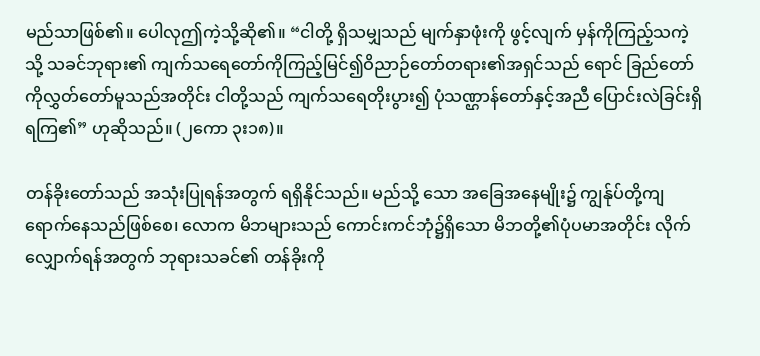မည်သာဖြစ်၏။ ပေါလုဤကဲ့သို့ဆို၏။ “ငါတို့ ရှိသမျှသည် မျက်နှာဖုံးကို ဖွင့်လျက် မှန်ကိုကြည့်သကဲ့သို့ သခင်ဘုရား၏ ကျက်သရေတော်ကိုကြည့်မြင်၍ဝိညာဉ်တော်တရား၏အရှင်သည် ရောင် ခြည်တော်ကိုလွှတ်တော်မူသည်အတိုင်း ငါတို့သည် ကျက်သရေတိုးပွား၍ ပုံသဏ္ဌာန်တော်နှင့်အညီ ပြောင်းလဲခြင်းရှိရကြ၏” ဟုဆိုသည်။ (၂ကော ၃း၁၈)။

တန်ခိုးတော်သည် အသုံးပြုရန်အတွက် ရရှိနိုင်သည်။ မည်သို့ သော အခြေအနေမျိုး၌ ကျွန်ုပ်တို့ကျရောက်နေသည်ဖြစ်စေ၊ လောက မိဘများသည် ကောင်းကင်ဘုံ၌ရှိသော မိဘတို့၏ပုံပမာအတိုင်း လိုက် လျှောက်ရန်အတွက် ဘုရားသခင်၏ တန်ခိုးကို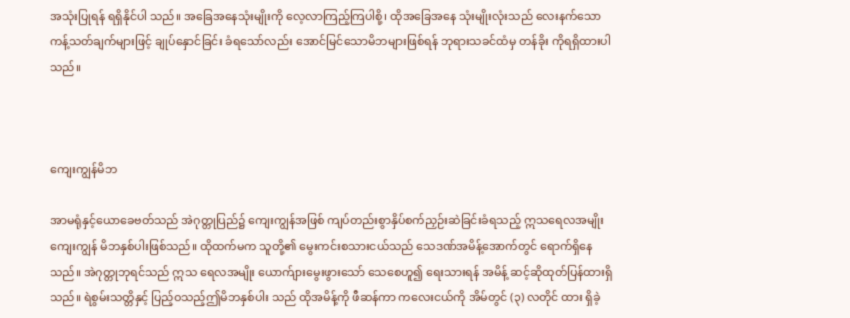အသုံးပြုရန် ရရှိနိုင်ပါ သည်။ အခြေအနေသုံးမျိုးကို လေ့လာကြည့်ကြပါစို့၊ ထိုအခြေအနေ သုံးမျိုးလုံးသည် လေးနက်သော ကန့်သတ်ချက်များဖြင့် ချုပ်နှောင်ခြင်း ခံရသော်လည်း အောင်မြင်သောမိဘများဖြစ်ရန် ဘုရားသခင်ထံမှ တန်ခိုး ကိုရရှိထားပါသည်။



ကျေးကျွန်မိဘ

အာမရုံနှင့်ယောခေဗတ်သည် အဲဂုတ္တုပြည်၌ ကျေးကျွန်အဖြစ် ကျပ်တည်းစွာနှိပ်စက်ညှဉ်းဆဲခြင်းခံရသည့် ဣသရေလအမျိုးကျေးကျွန် မိဘနှစ်ပါးဖြစ်သည်။ ထိုထက်မက သူတို့၏ မွေးကင်းစသားငယ်သည် သေဒဏ်အမိန့်အောက်တွင် ရောက်ရှိနေသည်။ အဲဂုတ္တုဘုရင်သည် ဣသ ရေလအမျိုး ယောက်ျားမွေးဖွားသော် သေစေဟူ၍ ရေးသားရန် အမိန့် ဆင့်ဆိုထုတ်ပြန်ထားရှိသည်။ ရဲစွမ်းသတ္တိနှင့် ပြည့်ဝသည့်ဤမိဘနှစ်ပါး သည် ထိုအမိန့်ကို ဖီဆန်ကာ ကလေးငယ်ကို အိမ်တွင် (၃) လတိုင် ထား ရှိခဲ့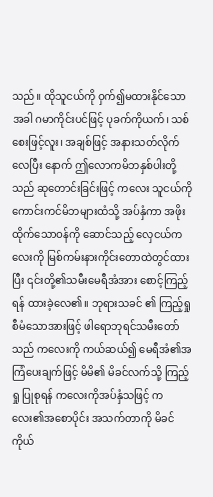သည်။ ထိုသူငယ်ကို ဝှက်၍မထားနိုင်သောအခါ ဂမာကိုင်းပင်ဖြင့် ပုခက်ကိုယက်၊ သစ်စေးဖြင့်လူး၊ အချစ်ဖြင့် အနားသတ်လိုက်လေပြီး နောက် ဤလောကမိဘနှစ်ပါးတို့သည် ဆုတောင်းခြင်းဖြင့် ကလေး သူငယ်ကို ကောင်းကင်မိဘများထံသို့ အပ်နှံကာ အဖိုးထိုက်သောဝန်ကို ဆောင်သည့် လှေငယ်ကလေးကို မြစ်ကမ်းနားကိုင်းတောထဲတွင်ထားပြီး ၎င်းတို့၏သမီးမေရီအံအား စောင့်ကြည့်ရန် ထားခဲ့လေ၏။ ဘုရားသခင် ၏ ကြည့်ရှုစီမံသောအားဖြင့် ဖါရောဘုရင်သမီးတော်သည် ကလေးကို ကယ်ဆယ်၍ မေရီအံ၏အကြံပေးချက်ဖြင့် မိမိ၏ မိခင်လက်သို့ ကြည့်ရှု ပြုစုရန် ကလေးကိုအပ်နှံသဖြင့် ကလေး၏အစောပိုင်း အသက်တာကို မိခင်ကိုယ်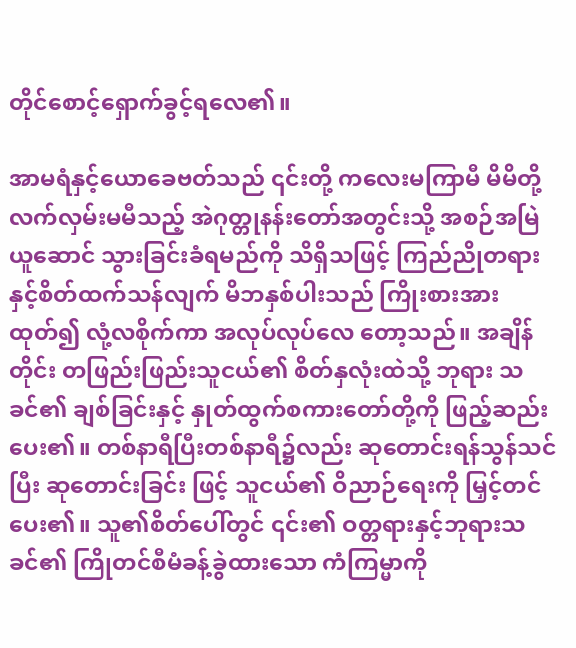တိုင်စောင့်ရှောက်ခွင့်ရလေ၏။

အာမရံနှင့်ယောခေဗတ်သည် ၎င်းတို့ ကလေးမကြာမီ မိမိတို့ လက်လှမ်းမမီသည့် အဲဂုတ္တုနန်းတော်အတွင်းသို့ အစဉ်အမြဲယူဆောင် သွားခြင်းခံရမည်ကို သိရှိသဖြင့် ကြည်ညိုတရားနှင့်စိတ်ထက်သန်လျက် မိဘနှစ်ပါးသည် ကြိုးစားအားထုတ်၍ လုံ့လစိုက်ကာ အလုပ်လုပ်လေ တော့သည်။ အချိန်တိုင်း တဖြည်းဖြည်းသူငယ်၏ စိတ်နှလုံးထဲသို့ ဘုရား သခင်၏ ချစ်ခြင်းနှင့် နှုတ်ထွက်စကားတော်တို့ကို ဖြည့်ဆည်းပေး၏။ တစ်နာရီပြီးတစ်နာရီ၌လည်း ဆုတောင်းရန်သွန်သင်ပြီး ဆုတောင်းခြင်း ဖြင့် သူငယ်၏ ဝိညာဉ်ရေးကို မြှင့်တင်ပေး၏။ သူ၏စိတ်ပေါ်တွင် ၎င်း၏ ဝတ္တရားနှင့်ဘုရားသခင်၏ ကြိုတင်စီမံခန့်ခွဲထားသော ကံကြမ္မာကို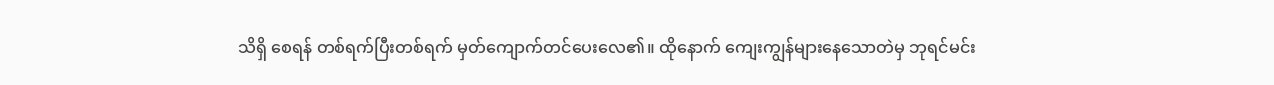သိရှိ စေရန် တစ်ရက်ပြီးတစ်ရက် မှတ်ကျောက်တင်ပေးလေ၏။ ထိုနောက် ကျေးကျွန်များနေသောတဲမှ ဘုရင်မင်း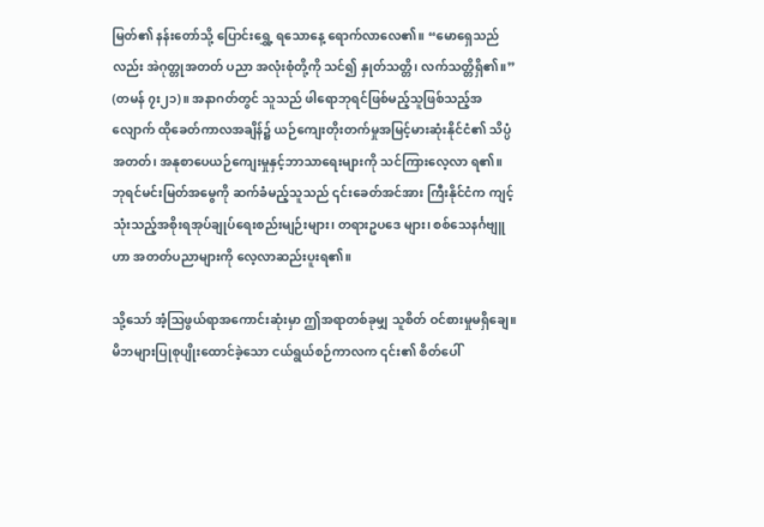မြတ်၏ နန်းတော်သို့ ပြောင်းရွှေ့ ရသောနေ့ ရောက်လာလေ၏။ “မောရှေသည်လည်း အဲဂုတ္တုအတတ် ပညာ အလုံးစုံတို့ကို သင်၍ နှုတ်သတ္တိ၊ လက်သတ္တိရှိ၏။” (တမန် ၇း၂၁)။ အနာဂတ်တွင် သူသည် ဖါရောဘုရင်ဖြစ်မည့်သူဖြစ်သည့်အလျောက် ထိုခေတ်ကာလအချိန်၌ ယဉ်ကျေးတိုးတက်မှုအမြင့်မားဆုံးနိုင်ငံ၏ သိပ္ပံ အတတ်၊ အနုစာပေယဉ်ကျေးမှုနှင့်ဘာသာရေးများကို သင်ကြားလေ့လာ ရ၏။ ဘုရင်မင်းမြတ်အမွေကို ဆက်ခံမည့်သူသည် ၎င်းခေတ်အင်အား ကြီးနိုင်ငံက ကျင့်သုံးသည့်အစိုးရအုပ်ချုပ်ရေးစည်းမျဉ်းများ၊ တရားဥပဒေ များ၊ စစ်သေနင်္ဂဗျူဟာ အတတ်ပညာများကို လေ့လာဆည်းပူးရ၏။

သို့သော် အံ့သြဖွယ်ရာအကောင်းဆုံးမှာ ဤအရာတစ်ခုမျှ သူစိတ် ဝင်စားမှုမရှိချေ။ မိဘများပြုစုပျိုးထောင်ခဲ့သော ငယ်ရွယ်စဉ်ကာလက ၎င်း၏ စိတ်ပေါ်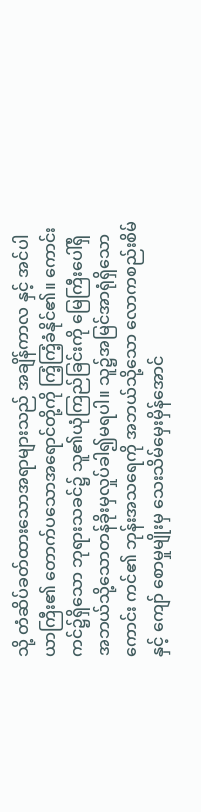သို့ တံဆိပ်ခတ်ထားသောအရာများသည် အချိန်ကာလ နှင့် အင်ပါယာကြီး၏ တောက်ပသောအရောင်တို့ကို ကြံ့ကြံ့ခံနိုင်၏။ ကောင်းကင်၌ရှိသော ဘုရားသခင်၌ သူ၏ယုံကြည်ခြင်းကို မြေကြီးပေါ်ရှိ အဘယ်သို့သောတန်ခိုးမှလှုပ်ခါ၍မရပါ။ သူ၌အမြင်အာရုံရှိသော ကောင်း ကင်၏ ဘုန်းအသရေကို အဘယ်သို့သော လောကစည်းစိမ်နှင့် ကျော် စောမှုမျိုးမှ သေးသိမ်မှေးမှိန်အောင်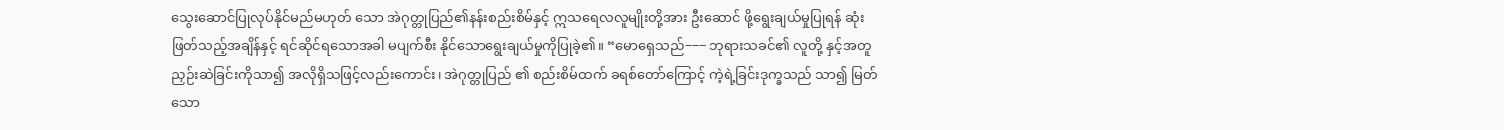သွေးဆောင်ပြုလုပ်နိုင်မည်မဟုတ် သော အဲဂုတ္တုပြည်၏နန်းစည်းစိမ်နှင့် ဣသရေလလူမျိုးတို့အား ဦးဆောင် ဖို့ရွေးချယ်မှုပြုရန် ဆုံးဖြတ်သည့်အချိန်နှင့် ရင်ဆိုင်ရသောအခါ မပျက်စီး နိုင်သောရွေးချယ်မှုကိုပြုခဲ့၏။ “မောရှေသည်−−− ဘုရားသခင်၏ လူတို့ နှင့်အတူ ညှဉ်းဆဲခြင်းကိုသာ၍ အလိုရှိသဖြင့်လည်းကောင်း၊ အဲဂုတ္တုပြည် ၏ စည်းစိမ်ထက် ခရစ်တော်ကြောင့် ကဲ့ရဲ့ခြင်းဒုက္ခသည် သာ၍ မြတ် သော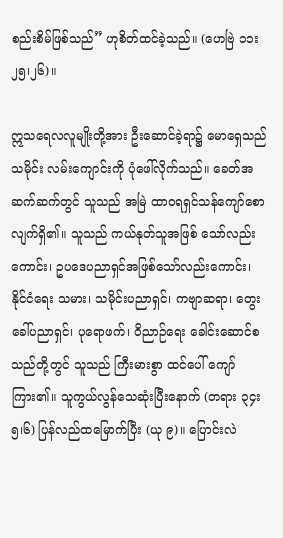စည်းစိမ်ဖြစ်သည်” ဟုစိတ်ထင်ခဲ့သည်။ (ဟေဗြဲ ၁၁း၂၅၊၂၆)။

ဣသရေလလူမျိုးတို့အား ဦးဆောင်ခဲ့ရာ၌ မောရှေသည် သမိုင်း လမ်းကျောင်းကို ပုံဖေါ်လိုက်သည်။ ခေတ်အဆက်ဆက်တွင် သူသည် အမြဲ ထာဝရရှင်သန်ကျော်စောလျက်ရှိ၏။ သူသည် ကယ်နုတ်သူအဖြစ် သော်လည်းကောင်း၊ ဥပဒေပညာရှင်အဖြစ်သော်လည်းကောင်း၊ နိုင်ငံရေး သမား၊ သမိုင်းပညာရှင်၊ ကဗျာဆရာ၊ တွေးခေါ်ပညာရှင်၊ ပုရောဖက်၊ ဝိညာဉ်ရေး ခေါင်းဆောင်စသည်တို့တွင် သူသည် ကြီးမားစွာ ထင်ပေါ် ကျော်ကြား၏။ သူကွယ်လွန်သေဆုံးပြီးနောက် (တရား ၃၄း၅၊၆) ပြန်လည်ထမြောက်ပြီး (ယု ၉)။ ပြောင်းလဲ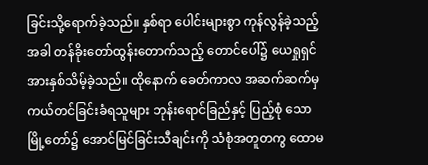ခြင်းသို့ရောက်ခဲ့သည်။ နှစ်ရာ ပေါင်းများစွာ ကုန်လွန်ခဲ့သည့်အခါ တန်ခိုးတော်ထွန်းတောက်သည့် တောင်ပေါ်၌ ယေရှုရှင်အားနှစ်သိမ့်ခဲ့သည်။ ထိုနောက် ခေတ်ကာလ အဆက်ဆက်မှ ကယ်တင်ခြင်းခံရသူများ ဘုန်းရောင်ခြည်နှင့် ပြည့်စုံ သောမြို့တော်၌ အောင်မြင်ခြင်းသီချင်းကို သံစုံအတူတကွ ထောမ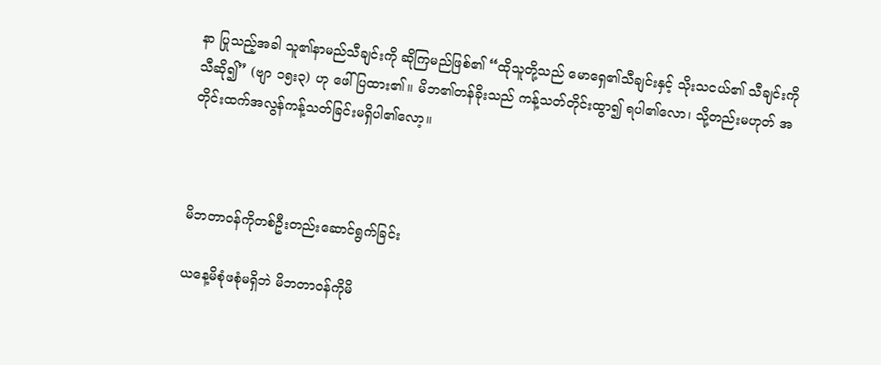နာ ပြုသည့်အခါ သူ၏နာမည်သီချင်းကို ဆိုကြမည်ဖြစ်၏ “ထိုသူတို့သည် မောရှေ၏သီချင်းနှင့် သိုးသငယ်၏ သီချင်းကို သီဆို၍” (ဗျာ ၁၅း၃) ဟု ဖေါ်ပြထား၏။ မိဘ၏တန်ခိုးသည် ကန့်သတ်တိုင်းထွာ၍ ရပါ၏လော၊ သို့တည်းမဟုတ် အတိုင်းထက်အလွန်ကန့်သတ်ခြင်းမရှိပါ၏လော့။



မိဘတာဝန်ကိုတစ်ဦးတည်းဆောင်ရွက်ခြင်း

ယနေ့မိစုံဖစုံမရှိဘဲ မိဘတာဝန်ကိုမိ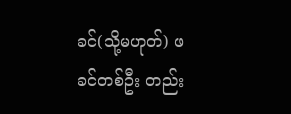ခင်(သို့မဟုတ်) ဖခင်တစ်ဦး တည်း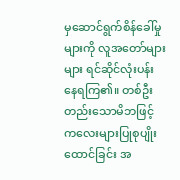မှဆောင်ရွက်စိန်ခေါ်မှုများကို လူအတော်များများ ရင်ဆိုင်လုံးပန်း နေရကြ၏။ တစ်ဦးတည်းသောမိဘဖြင့် ကလေးများပြုစုပျိုးထောင်ခြင်း အ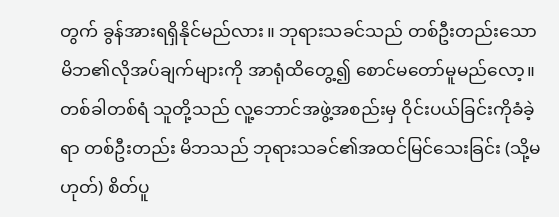တွက် ခွန်အားရရှိနိုင်မည်လား။ ဘုရားသခင်သည် တစ်ဦးတည်းသော မိဘ၏လိုအပ်ချက်များကို အာရုံထိတွေ့၍ စောင်မတော်မူမည်လော့။ တစ်ခါတစ်ရံ သူတို့သည် လူ့ဘောင်အဖွဲ့အစည်းမှ ဝိုင်းပယ်ခြင်းကိုခံခဲ့ရာ တစ်ဦးတည်း မိဘသည် ဘုရားသခင်၏အထင်မြင်သေးခြင်း (သို့မဟုတ်) စိတ်ပူ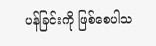ပန်ခြင်းကို ဖြစ်စေပါသ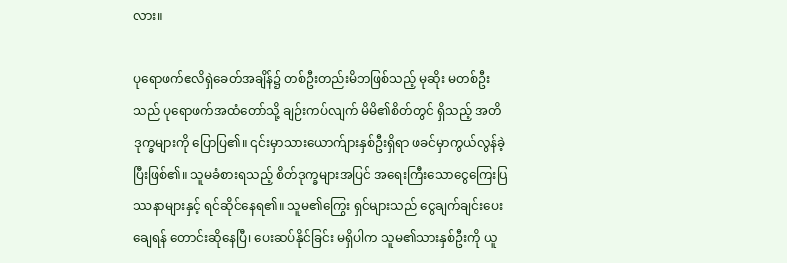လား။

ပုရောဖက်ဧလိရှဲခေတ်အချိန်၌ တစ်ဦးတည်းမိဘဖြစ်သည့် မုဆိုး မတစ်ဦးသည် ပုရောဖက်အထံတော်သို့ ချဉ်းကပ်လျက် မိမိ၏စိတ်တွင် ရှိသည့် အတိဒုက္ခများကို ပြောပြ၏။ ၎င်းမှာသားယောက်ျားနှစ်ဦးရှိရာ ဖခင်မှာကွယ်လွန်ခဲ့ပြီးဖြစ်၏။ သူမခံစားရသည့် စိတ်ဒုက္ခများအပြင် အရေးကြီးသောငွေကြေးပြဿနာများနှင့် ရင်ဆိုင်နေရ၏။ သူမ၏ကြွေး ရှင်များသည် ငွေချက်ချင်းပေးချေရန် တောင်းဆိုနေပြီ၊ ပေးဆပ်နိုင်ခြင်း မရှိပါက သူမ၏သားနှစ်ဦးကို ယူ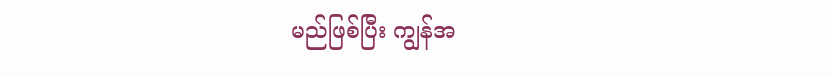မည်ဖြစ်ပြီး ကျွန်အ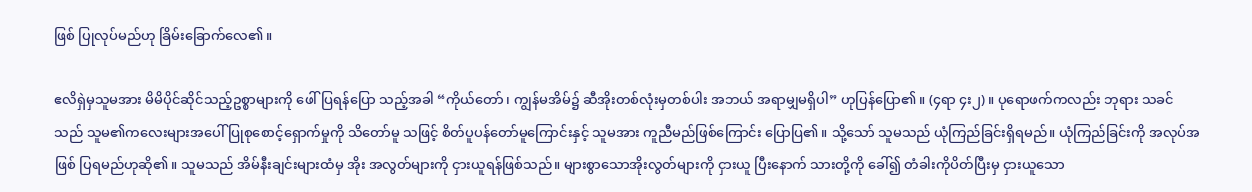ဖြစ် ပြုလုပ်မည်ဟု ခြိမ်းခြောက်လေ၏။

ဧလိရှဲမှသူမအား မိမိပိုင်ဆိုင်သည့်ဥစ္စာများကို ဖေါ်ပြရန်ပြော သည့်အခါ “ကိုယ်တော်၊ ကျွန်မအိမ်၌ ဆီအိုးတစ်လုံးမှတစ်ပါး အဘယ် အရာမျှမရှိပါ” ဟုပြန်ပြော၏။ (၄ရာ ၄း၂)။ ပုရောဖက်ကလည်း ဘုရား သခင်သည် သူမ၏ကလေးများအပေါ် ပြုစုစောင့်ရှောက်မှုကို သိတော်မူ သဖြင့် စိတ်ပူပန်တော်မူကြောင်းနှင့် သူမအား ကူညီမည်ဖြစ်ကြောင်း ပြောပြ၏။ သို့သော် သူမသည် ယုံကြည်ခြင်းရှိရမည်။ ယုံကြည်ခြင်းကို အလုပ်အဖြစ် ပြရမည်ဟုဆို၏။ သူမသည် အိမ်နီးချင်းများထံမှ အိုး အလွတ်များကို ငှားယူရန်ဖြစ်သည်။ များစွာသောအိုးလွတ်များကို ငှားယူ ပြီးနောက် သားတို့ကို ခေါ်၍ တံခါးကိုပိတ်ပြီးမှ ငှားယူသော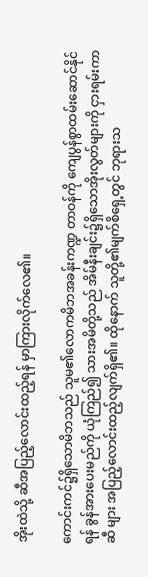အိုးထဲသို့ ဆီအပြည့်လောင်းထည့်ရန် မှာကြားလိုက်လေ၏။

ကောင်းကင်၌ရှိသောမိဘသည် သူမ၏လောကမိဘအခန်းကဏ္ဍ တာဝန်ကို ကျေပွန်စွာထမ်းဆောင်နိုင်ရန် ခွန်အားပေးမည်ကို ယုံကြည်၍ သားအမိတို့သည် အိမ်နီးချင်း၌ရှိသောအိုးလွတ်များကို ငှားရမ်းကာ ဆီ များ အပြည့်လောင်းထည့်လျက်ရှိ၏။ ထိုနောက် သူတို့၏မျက်စိရှေ့တွင် ဘုရားသ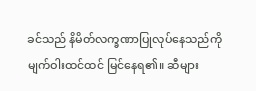ခင်သည် နိမိတ်လက္ခဏာပြုလုပ်နေသည်ကို မျက်ဝါးထင်ထင် မြင်နေရ၏။ ဆီများ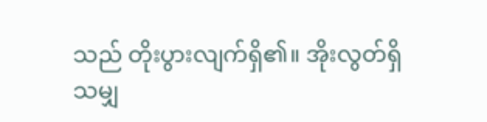သည် တိုးပွားလျက်ရှိ၏။ အိုးလွတ်ရှိသမျှ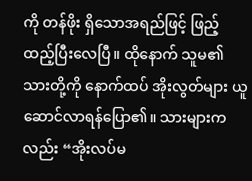ကို တန်ဖိုး ရှိသောအရည်ဖြင့် ဖြည့်ထည့်ပြီးလေပြီ။ ထိုနောက် သူမ၏ သားတို့ကို နောက်ထပ် အိုးလွတ်များ ယူဆောင်လာရန်ပြော၏။ သားများကလည်း “အိုးလပ်မ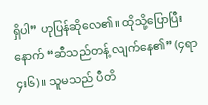ရှိပါ” ဟုပြန်ဆိုလေ၏။ ထိုသို့ပြောပြီးနောက် “ဆီသည်တန့် လျက်နေ၏” (၄ရာ ၄း၆)။ သူမသည် ပီတိ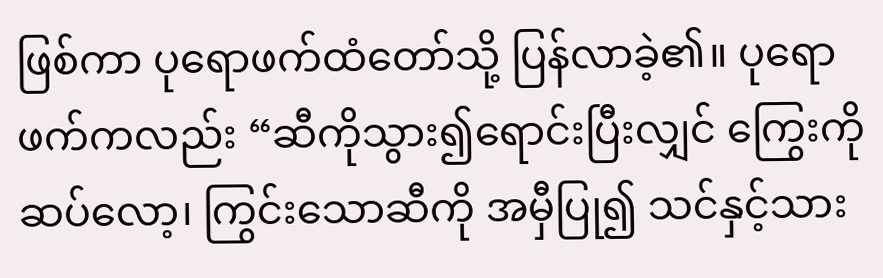ဖြစ်ကာ ပုရောဖက်ထံတော်သို့ ပြန်လာခဲ့၏။ ပုရောဖက်ကလည်း “ဆီကိုသွား၍ရောင်းပြီးလျှင် ကြွေးကို ဆပ်လော့၊ ကြွင်းသောဆီကို အမှီပြု၍ သင်နှင့်သား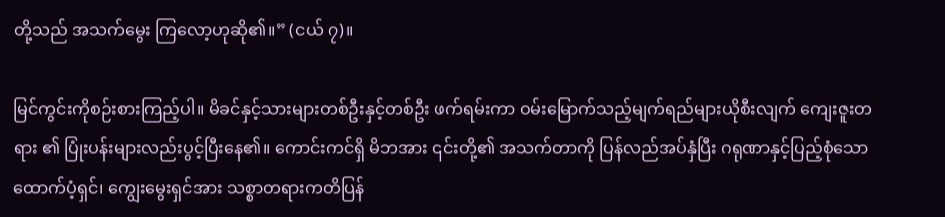တို့သည် အသက်မွေး ကြလော့ဟုဆို၏။” (ငယ် ၇)။

မြင်ကွင်းကိုစဉ်းစားကြည့်ပါ။ မိခင်နှင့်သားများတစ်ဦးနှင့်တစ်ဦး ဖက်ရမ်းကာ ဝမ်းမြောက်သည့်မျက်ရည်များယိုစီးလျက် ကျေးဇူးတရား ၏ ပြုံးပန်းများလည်းပွင့်ပြီးနေ၏။ ကောင်းကင်ရှိ မိဘအား ၎င်းတို့၏ အသက်တာကို ပြန်လည်အပ်နှံပြီး ဂရုဏာနှင့်ပြည့်စုံသောထောက်ပံ့ရှင်၊ ကျွေးမွေးရှင်အား သစ္စာတရားကတိပြန်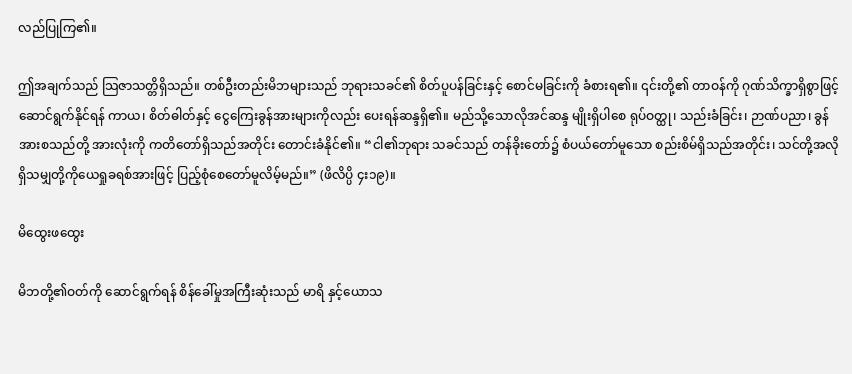လည်ပြုကြ၏။

ဤအချက်သည် သြဇာသတ္တိရှိသည်။ တစ်ဦးတည်းမိဘများသည် ဘုရားသခင်၏ စိတ်ပူပန်ခြင်းနှင့် စောင်မခြင်းကို ခံစားရ၏။ ၎င်းတို့၏ တာဝန်ကို ဂုဏ်သိက္ခာရှိစွာဖြင့် ဆောင်ရွက်နိုင်ရန် ကာယ၊ စိတ်ဓါတ်နှင့် ငွေကြေးခွန်အားများကိုလည်း ပေးရန်ဆန္ဒရှိ၏။ မည်သို့သောလိုအင်ဆန္ဒ မျိုးရှိပါစေ ရုပ်ဝတ္ထု၊ သည်းခံခြင်း၊ ဉာဏ်ပညာ၊ ခွန်အားစသည်တို့ အားလုံးကို ကတိတော်ရှိသည်အတိုင်း တောင်းခံနိုင်၏။ “ငါ၏ဘုရား သခင်သည် တန်ခိုးတော်၌ စံပယ်တော်မူသော စည်းစိမ်ရှိသည်အတိုင်း၊ သင်တို့အလိုရှိသမျှတို့ကိုယေရှုခရစ်အားဖြင့် ပြည့်စုံစေတော်မူလိမ့်မည်။” (ဖိလိပ္ပိ ၄း၁၉)။

မိထွေးဖထွေး

မိဘတို့၏ဝတ်ကို ဆောင်ရွက်ရန် စိန်ခေါ်မှုအကြီးဆုံးသည် မာရိ နှင့်ယောသ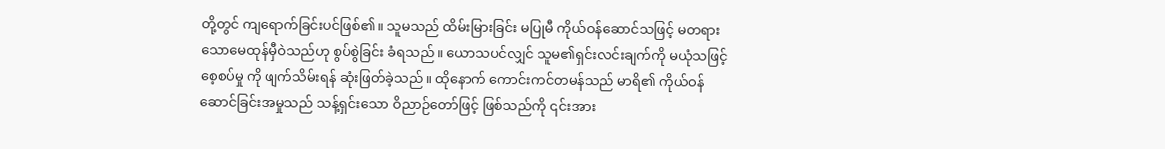တို့တွင် ကျရောက်ခြင်းပင်ဖြစ်၏။ သူမသည် ထိမ်းမြားခြင်း မပြုမီ ကိုယ်ဝန်ဆောင်သဖြင့် မတရားသောမေထုန်မှီဝဲသည်ဟု စွပ်စွဲခြင်း ခံရသည်။ ယောသပင်လျှင် သူမ၏ရှင်းလင်းချက်ကို မယုံသဖြင့် စေ့စပ်မှု ကို ဖျက်သိမ်းရန် ဆုံးဖြတ်ခဲ့သည်။ ထိုနောက် ကောင်းကင်တမန်သည် မာရိ၏ ကိုယ်ဝန်ဆောင်ခြင်းအမှုသည် သန့်ရှင်းသော ဝိညာဉ်တော်ဖြင့် ဖြစ်သည်ကို ၎င်းအား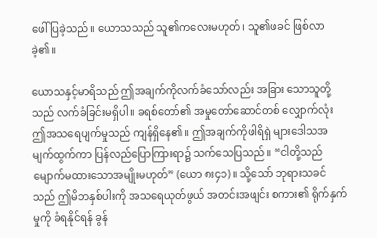ဖေါ်ပြခဲ့သည်။ ယောသသည် သူ၏ကလေးမဟုတ်၊ သူ၏ဖခင် ဖြစ်လာခဲ့၏။

ယောသနှင့်မာရိသည် ဤအချက်ကိုလက်ခံသော်လည်း အခြား သောသူတို့သည် လက်ခံခြင်းမရှိပါ။ ခရစ်တော်၏ အမှုတော်ဆောင်တစ် လျှောက်လုံး ဤအသရေပျက်မှုသည် ကျန်ရှိနေ၏။ ဤအချက်ကိုဖါရိရှဲ များဒေါသအမျက်ထွက်ကာ ပြန်လည်ပြောကြားရာ၌ သက်သေပြသည်။ “ငါတို့သည် မျောက်မထားသောအမျိုးမဟုတ်” (ယော ၈း၄၁)။ သို့သော် ဘုရားသခင်သည် ဤမိဘနှစ်ပါးကို အသရေယုတ်ဖွယ် အတင်းအဖျင်း စကား၏ ရိုက်နှက်မှုကို ခံရနိုင်ရန် ခွန်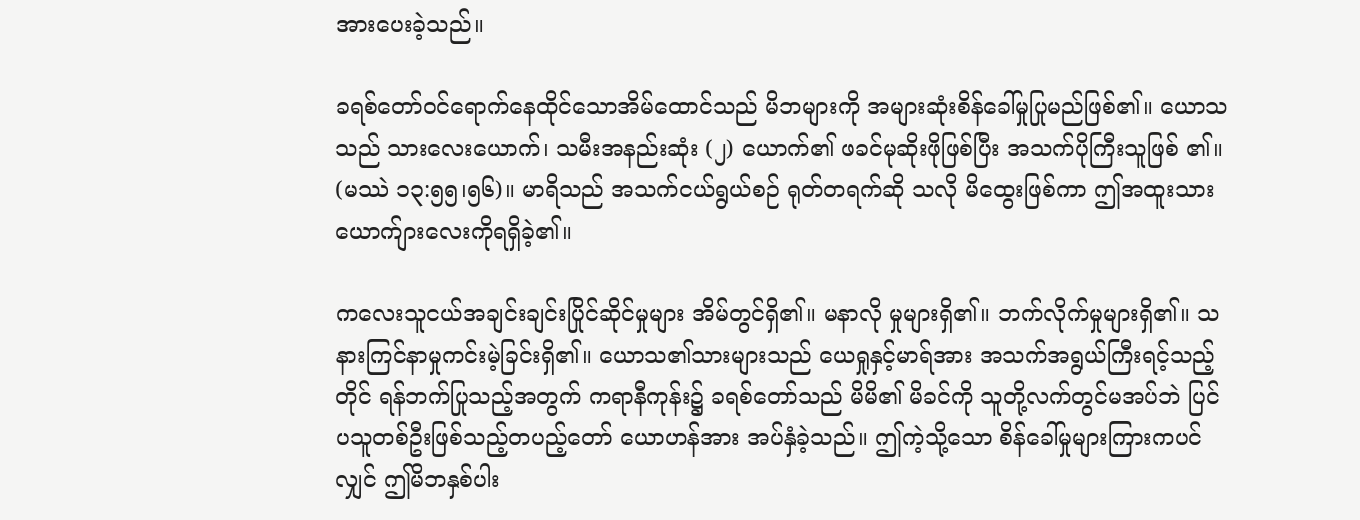အားပေးခဲ့သည်။

ခရစ်တော်ဝင်ရောက်နေထိုင်သောအိမ်ထောင်သည် မိဘများကို အများဆုံးစိန်ခေါ်မှုပြုမည်ဖြစ်၏။ ယောသသည် သားလေးယောက်၊ သမီးအနည်းဆုံး (၂) ယောက်၏ ဖခင်မုဆိုးဖိုဖြစ်ပြီး အသက်ပိုကြီးသူဖြစ် ၏။ (မဿဲ ၁၃:၅၅၊၅၆)။ မာရိသည် အသက်ငယ်ရွယ်စဉ် ရုတ်တရက်ဆို သလို မိထွေးဖြစ်ကာ ဤအထူးသားယောက်ျားလေးကိုရရှိခဲ့၏။

ကလေးသူငယ်အချင်းချင်းပြိုင်ဆိုင်မှုများ အိမ်တွင်ရှိ၏။ မနာလို မှုများရှိ၏။ ဘက်လိုက်မှုများရှိ၏။ သနားကြင်နာမှုကင်းမဲ့ခြင်းရှိ၏။ ယောသ၏သားများသည် ယေရှုနှင့်မာရ်အား အသက်အရွယ်ကြီးရင့်သည့် တိုင် ရန်ဘက်ပြုသည့်အတွက် ကရာနီကုန်း၌ ခရစ်တော်သည် မိမိ၏ မိခင်ကို သူတို့လက်တွင်မအပ်ဘဲ ပြင်ပသူတစ်ဦးဖြစ်သည့်တပည့်တော် ယောဟန်အား အပ်နှံခဲ့သည်။ ဤကဲ့သို့သော စိန်ခေါ်မှုများကြားကပင် လျှင် ဤမိဘနှစ်ပါး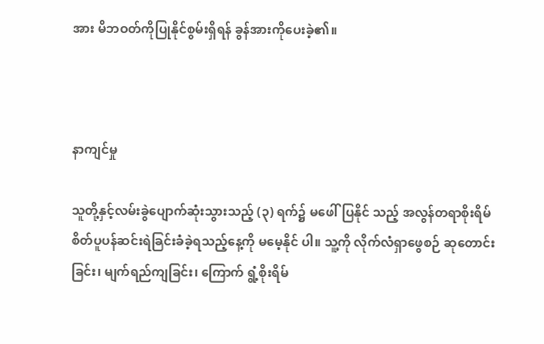အား မိဘဝတ်ကိုပြုနိုင်စွမ်းရှိရန် ခွန်အားကိုပေးခဲ့၏။



နာကျင်မှု

သူတို့နှင့်လမ်းခွဲပျောက်ဆုံးသွားသည့် (၃) ရက်၌ မဖေါ်ပြနိုင် သည့် အလွန်တရာစိုးရိမ်စိတ်ပူပန်ဆင်းရဲခြင်းခံခဲ့ရသည့်နေ့ကို မမေ့နိုင် ပါ။ သူ့ကို လိုက်လံရှာဖွေစဉ် ဆုတောင်းခြင်း၊ မျက်ရည်ကျခြင်း၊ ကြောက် ရွံ့စိုးရိမ်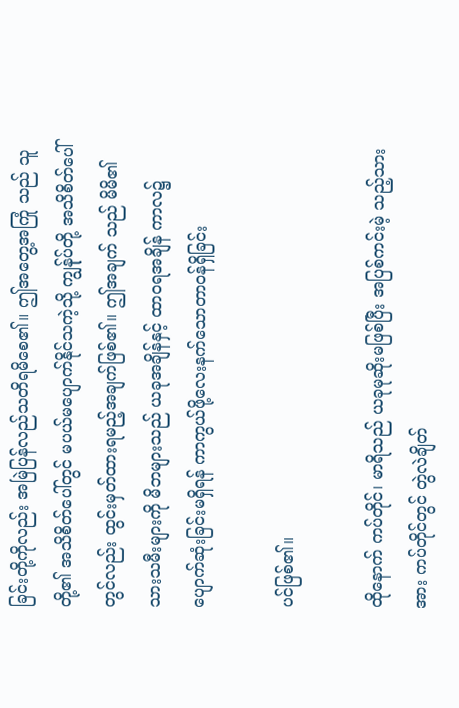ခြင်းတို့ကိုလည်း အမြဲပြန်လည်သတိရမိစေ၏။ ဤအတွေ့အကြုံ သည် သူတို့၏ အသိစိတ်ပေါ်တွင် မပယ်မပျောက်နိုင်သကဲ့သို့ ကျွန်ုပ်တို့ အသိစိတ်ပေါ်တွင်လည်း ထွင်းမှတ်ထားရမည့်အချက်ဖြစ်၏။ ဤအချက် သည် မိမိ၏ သားသမီးများကို မိဘများသည် ယခုအချိန်နှင့် ထာဝရအချိန် ကာလ၌ ပျောက်ဆုံးခြင်းမရှိရန် ကာကွယ်ဖို့လေးနက်သောတာဝန်ရှိခြင်း

ပင်ဖြစ်၏။

ထိုနောက် ကပ်တိုင်၊ မာရိသည် ယခုမုဆိုးမဖြစ်ပြီး အပြစ်ကင်းမဲ့ သည့်သားအား ကပ်တိုင်တွင် တွဲလဲချိတ်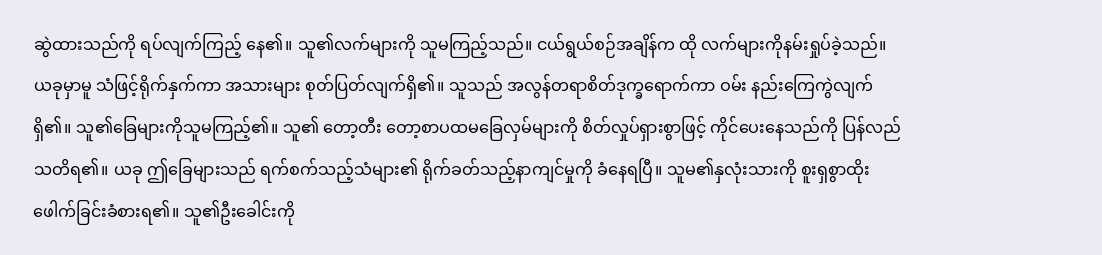ဆွဲထားသည်ကို ရပ်လျက်ကြည့် နေ၏။ သူ၏လက်များကို သူမကြည့်သည်။ ငယ်ရွယ်စဉ်အချိန်က ထို လက်များကိုနမ်းရှုပ်ခဲ့သည်။ ယခုမှာမူ သံဖြင့်ရိုက်နှက်ကာ အသားများ စုတ်ပြတ်လျက်ရှိ၏။ သူသည် အလွန်တရာစိတ်ဒုက္ခရောက်ကာ ဝမ်း နည်းကြေကွဲလျက်ရှိ၏။ သူ၏ခြေများကိုသူမကြည့်၏။ သူ၏ တော့တီး တော့စာပထမခြေလှမ်များကို စိတ်လှုပ်ရှားစွာဖြင့် ကိုင်ပေးနေသည်ကို ပြန်လည်သတိရ၏။ ယခု ဤခြေများသည် ရက်စက်သည့်သံများ၏ ရိုက်ခတ်သည့်နာကျင်မှုကို ခံနေရပြီ။ သူမ၏နှလုံးသားကို စူးရှစွာထိုး ဖေါက်ခြင်းခံစားရ၏။ သူ၏ဦးခေါင်းကို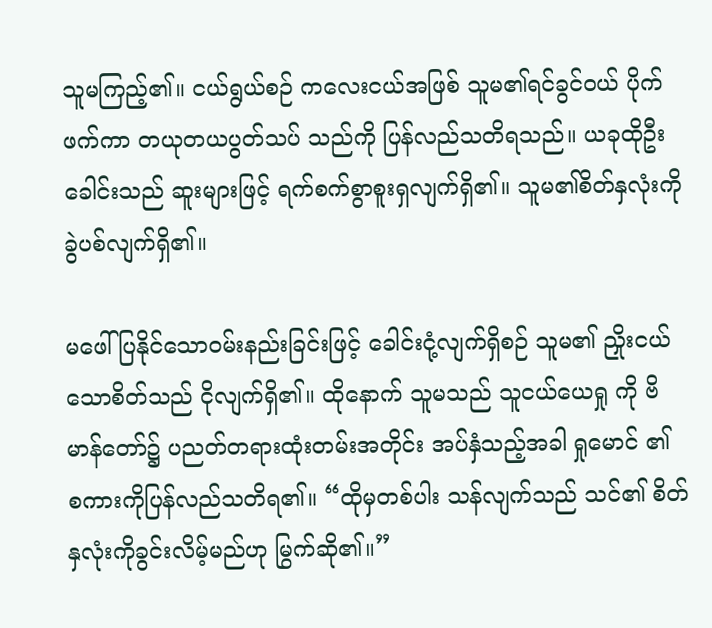သူမကြည့်၏။ ငယ်ရွယ်စဉ် ကလေးငယ်အဖြစ် သူမ၏ရင်ခွင်ဝယ် ပိုက်ဖက်ကာ တယုတယပွတ်သပ် သည်ကို ပြန်လည်သတိရသည်။ ယခုထိုဦးခေါင်းသည် ဆူးများဖြင့် ရက်စက်စွာစူးရှလျက်ရှိ၏။ သူမ၏စိတ်နှလုံးကို ခွဲပစ်လျက်ရှိ၏။

မဖေါ်ပြနိုင်သောဝမ်းနည်းခြင်းဖြင့် ခေါင်းငုံ့လျက်ရှိစဉ် သူမ၏ ညှိုးငယ်သောစိတ်သည် ငိုလျက်ရှိ၏။ ထိုနောက် သူမသည် သူငယ်ယေရှု ကို ဗိမာန်တော်၌ ပညတ်တရားထုံးတမ်းအတိုင်း အပ်နှံသည့်အခါ ရှုမောင် ၏ စကားကိုပြန်လည်သတိရ၏။ “ထိုမှတစ်ပါး သန်လျက်သည် သင်၏ စိတ်နှလုံးကိုခွင်းလိမ့်မည်ဟု မြွက်ဆို၏။”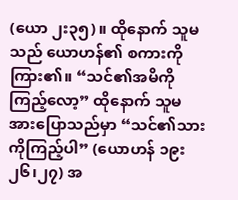(ယော ၂း၃၅)။ ထိုနောက် သူမသည် ယောဟန်၏ စကားကိုကြား၏။ “သင်၏အမိကိုကြည့်လော့” ထိုနောက် သူမ အားပြောသည်မှာ “သင်၏သားကိုကြည့်ပါ” (ယောဟန် ၁၉း၂၆၊၂၇) အ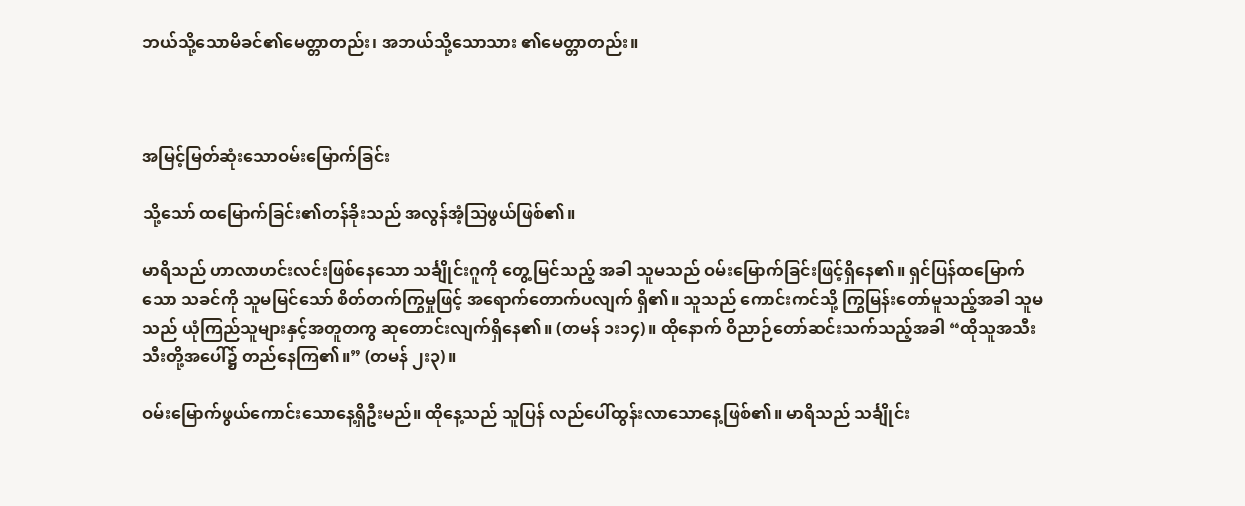ဘယ်သို့သောမိခင်၏မေတ္တာတည်း၊ အဘယ်သို့သောသား ၏မေတ္တာတည်း။



အမြင့်မြတ်ဆုံးသောဝမ်းမြောက်ခြင်း

သို့သော် ထမြောက်ခြင်း၏တန်ခိုးသည် အလွန်အံ့သြဖွယ်ဖြစ်၏။

မာရိသည် ဟာလာဟင်းလင်းဖြစ်နေသော သင်္ချိုင်းဂူကို တွေ့မြင်သည့် အခါ သူမသည် ဝမ်းမြောက်ခြင်းဖြင့်ရှိနေ၏။ ရှင်ပြန်ထမြောက်သော သခင်ကို သူမမြင်သော် စိတ်တက်ကြွမှုဖြင့် အရောက်တောက်ပလျက် ရှိ၏။ သူသည် ကောင်းကင်သို့ ကြွမြန်းတော်မူသည့်အခါ သူမသည် ယုံကြည်သူများနှင့်အတူတကွ ဆုတောင်းလျက်ရှိနေ၏။ (တမန် ၁း၁၄)။ ထိုနောက် ဝိညာဉ်တော်ဆင်းသက်သည့်အခါ “ထိုသူအသီးသီးတို့အပေါ်၌ တည်နေကြ၏။” (တမန် ၂း၃)။

ဝမ်းမြောက်ဖွယ်ကောင်းသောနေ့ရှိဦးမည်။ ထိုနေ့သည် သူပြန် လည်ပေါ်ထွန်းလာသောနေ့ဖြစ်၏။ မာရိသည် သင်္ချိုင်း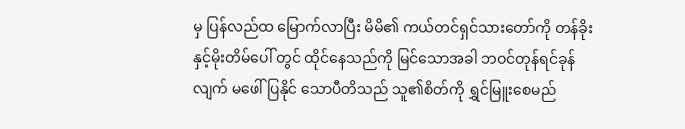မှ ပြန်လည်ထ မြောက်လာပြီး မိမိ၏ ကယ်တင်ရှင်သားတော်ကို တန်ခိုးနှင့်မိုးတိမ်ပေါ် တွင် ထိုင်နေသည်ကို မြင်သောအခါ ဘဝင်တုန်ရင်ခုန်လျက် မဖေါ်ပြနိုင် သောပီတိသည် သူ၏စိတ်ကို ရွှင်မြူးစေမည်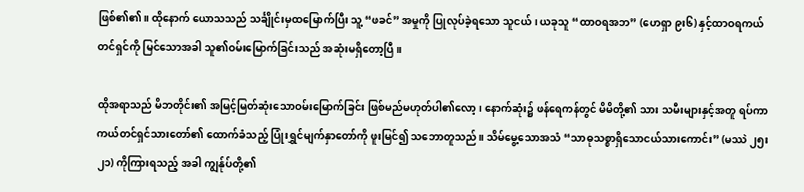ဖြစ်၏၏။ ထိုနောက် ယောသသည် သင်္ချိုင်းမှထမြောက်ပြီး သူ့ “ဖခင်” အမှုကို ပြုလုပ်ခဲ့ရသော သူငယ်၊ ယခုသူ “ထာဝရအဘ” (ဟေရှာ ၉း၆) နှင့်ထာဝရကယ်တင်ရှင်ကို မြင်သောအခါ သူ၏ဝမ်းမြောက်ခြင်းသည် အဆုံးမရှိတော့ပြီ။

ထိုအရာသည် မိဘတိုင်း၏ အမြင့်မြတ်ဆုံးသောဝမ်းမြောက်ခြင်း ဖြစ်မည်မဟုတ်ပါ၏လော့၊ နောက်ဆုံး၌ ဖန်ရေကန်တွင် မိမိတို့၏ သား သမီးများနှင့်အတူ ရပ်ကာ ကယ်တင်ရှင်သားတော်၏ ထောက်ခံသည့် ပြုံးရွှင်မျက်နှာတော်ကို ဖူးမြင်၍ သဘောတူသည်။ သိမ်မွေ့သောအသံ “သာဓုသစ္စာရှိသောငယ်သားကောင်း” (မဿဲ ၂၅း၂၁) ကိုကြားရသည့် အခါ ကျွန်ုပ်တို့၏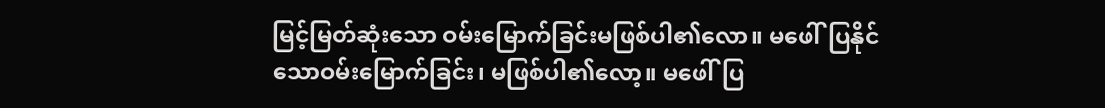မြင့်မြတ်ဆုံးသော ဝမ်းမြောက်ခြင်းမဖြစ်ပါ၏လော။ မဖေါ်ပြနိုင်သောဝမ်းမြောက်ခြင်း၊ မဖြစ်ပါ၏လော့။ မဖေါ်ပြ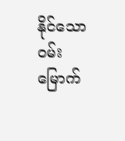နိုင်သော ဝမ်းမြောက်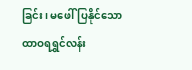ခြင်း၊ မဖေါ်ပြနိုင်သော ထာဝရရွှင်လန်း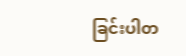ခြင်းပါတ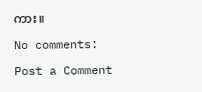ကား။

No comments:

Post a Comment